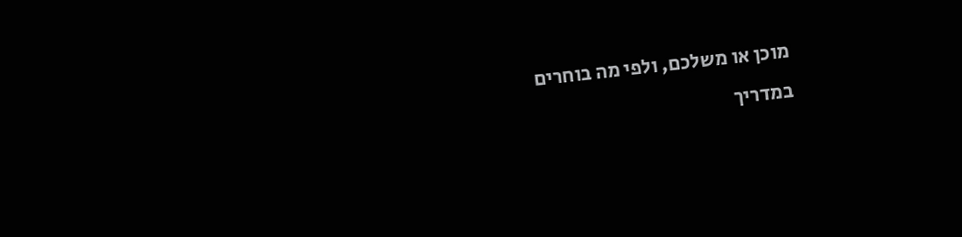מוכן או משלכם, ולפי מה בוחרים
במדריך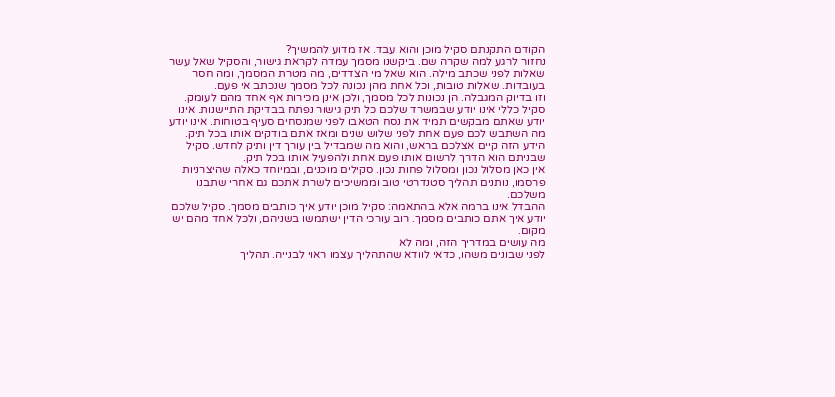הקודם התקנתם סקיל מוכן והוא עבד. אז מדוע להמשיך?
נחזור לרגע למה שקרה שם. ביקשנו מסמך עמדה לקראת גישור, והסקיל שאל עשר שאלות לפני שכתב מילה. הוא שאל מי הצדדים, מה מטרת המסמך, ומה חסר בעובדות. שאלות טובות, וכל אחת מהן נכונה לכל מסמך שנכתב אי פעם.
וזו בדיוק המגבלה. הן נכונות לכל מסמך, ולכן אינן מכירות אף אחד מהם לעומק.
סקיל כללי אינו יודע שבמשרד שלכם כל תיק גישור נפתח בבדיקת התיישנות. אינו יודע שאתם מבקשים תמיד את נסח הטאבו לפני שמנסחים סעיף בטוחות. אינו יודע מה השתבש לכם פעם אחת לפני שלוש שנים ומאז אתם בודקים אותו בכל תיק.
הידע הזה קיים אצלכם בראש, והוא מה שמבדיל בין עורך דין ותיק לחדש. סקיל שבניתם הוא הדרך לרשום אותו פעם אחת ולהפעיל אותו בכל תיק.
אין כאן מסלול נכון ומסלול פחות נכון. סקילים מוכנים, ובמיוחד כאלה שהיצרניות פרסמו, נותנים תהליך סטנדרטי טוב וממשיכים לשרת אתכם גם אחרי שתבנו משלכם.
ההבדל אינו ברמה אלא בהתאמה: סקיל מוכן יודע איך כותבים מסמך. סקיל שלכם יודע איך אתם כותבים מסמך. רוב עורכי הדין ישתמשו בשניהם, ולכל אחד מהם יש מקום.
מה עושים במדריך הזה, ומה לא
לפני שבונים משהו, כדאי לוודא שהתהליך עצמו ראוי לבנייה. תהליך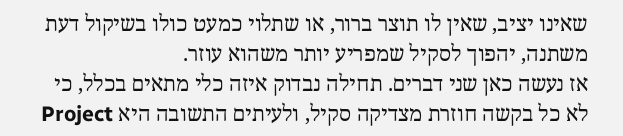שאינו יציב, שאין לו תוצר ברור, או שתלוי כמעט כולו בשיקול דעת משתנה, יהפוך לסקיל שמפריע יותר משהוא עוזר.
אז נעשה כאן שני דברים. תחילה נבדוק איזה כלי מתאים בכלל, כי לא כל בקשה חוזרת מצדיקה סקיל, ולעיתים התשובה היא Project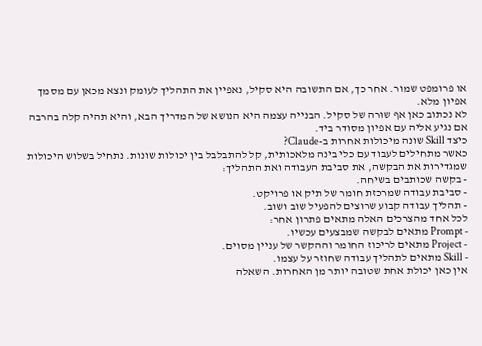או פרומפט שמור. אחר כך, אם התשובה היא סקיל, נאפיין את התהליך לעומק ונצא מכאן עם מסמך אפיון מלא.
לא נכתוב כאן אף שורה של סקיל. הבנייה עצמה היא הנושא של המדריך הבא, והיא תהיה קלה בהרבה אם נגיע אליה עם אפיון מסודר ביד.
כיצד Skill שונה מיכולות אחרות ב-Claude?
כאשר מתחילים לעבוד עם כלי בינה מלאכותית, קל להתבלבל בין יכולות שונות. נתחיל בשלוש היכולות שמגדירות את הבקשה, את סביבת העבודה ואת התהליך:
- בקשה שכותבים בשיחה.
- סביבת עבודה שמרכזת חומר של תיק או פרויקט.
- תהליך עבודה קבוע שרוצים להפעיל שוב ושוב.
לכל אחד מהצרכים האלה מתאים פתרון אחר:
- Prompt מתאים לבקשה שמבצעים עכשיו.
- Project מתאים לריכוז החומר וההקשר של עניין מסוים.
- Skill מתאים לתהליך עבודה שחוזר על עצמו.
אין כאן יכולת אחת שטובה יותר מן האחרות. השאלה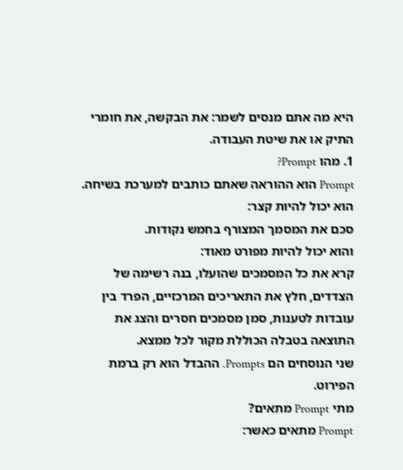היא מה אתם מנסים לשמר: את הבקשה, את חומרי התיק או את שיטת העבודה.
1. מהו Prompt?
Prompt הוא ההוראה שאתם כותבים למערכת בשיחה.
הוא יכול להיות קצר:
סכם את המסמך המצורף בחמש נקודות.
והוא יכול להיות מפורט מאוד:
קרא את כל המסמכים שהועלו, בנה רשימה של הצדדים, חלץ את התאריכים המרכזיים, הפרד בין עובדות לטענות, סמן מסמכים חסרים והצג את התוצאה בטבלה הכוללת מקור לכל ממצא.
שני הנוסחים הם Prompts. ההבדל הוא רק ברמת הפירוט.
מתי Prompt מתאים?
Prompt מתאים כאשר: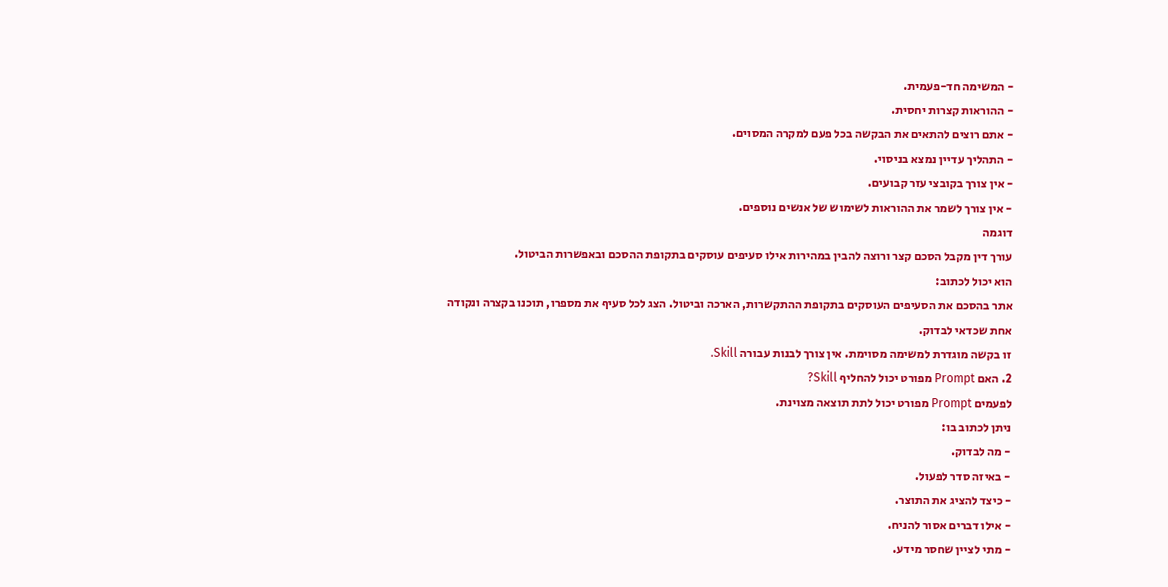- המשימה חד-פעמית.
- ההוראות קצרות יחסית.
- אתם רוצים להתאים את הבקשה בכל פעם למקרה המסוים.
- התהליך עדיין נמצא בניסוי.
- אין צורך בקובצי עזר קבועים.
- אין צורך לשמר את ההוראות לשימוש של אנשים נוספים.
דוגמה
עורך דין מקבל הסכם קצר ורוצה להבין במהירות אילו סעיפים עוסקים בתקופת ההסכם ובאפשרות הביטול.
הוא יכול לכתוב:
אתר בהסכם את הסעיפים העוסקים בתקופת ההתקשרות, הארכה וביטול. הצג לכל סעיף את מספרו, תוכנו בקצרה ונקודה אחת שכדאי לבדוק.
זו בקשה מוגדרת למשימה מסוימת. אין צורך לבנות עבורה Skill.
2. האם Prompt מפורט יכול להחליף Skill?
לפעמים Prompt מפורט יכול לתת תוצאה מצוינת.
ניתן לכתוב בו:
- מה לבדוק.
- באיזה סדר לפעול.
- כיצד להציג את התוצר.
- אילו דברים אסור להניח.
- מתי לציין שחסר מידע.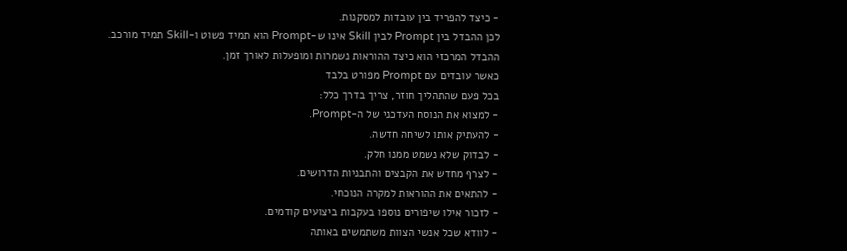- כיצד להפריד בין עובדות למסקנות.
לכן ההבדל בין Prompt לבין Skill אינו ש-Prompt הוא תמיד פשוט ו-Skill תמיד מורכב.
ההבדל המרכזי הוא כיצד ההוראות נשמרות ומופעלות לאורך זמן.
כאשר עובדים עם Prompt מפורט בלבד
בכל פעם שהתהליך חוזר, צריך בדרך כלל:
- למצוא את הנוסח העדכני של ה-Prompt.
- להעתיק אותו לשיחה חדשה.
- לבדוק שלא נשמט ממנו חלק.
- לצרף מחדש את הקבצים והתבניות הדרושים.
- להתאים את ההוראות למקרה הנוכחי.
- לזכור אילו שיפורים נוספו בעקבות ביצועים קודמים.
- לוודא שכל אנשי הצוות משתמשים באותה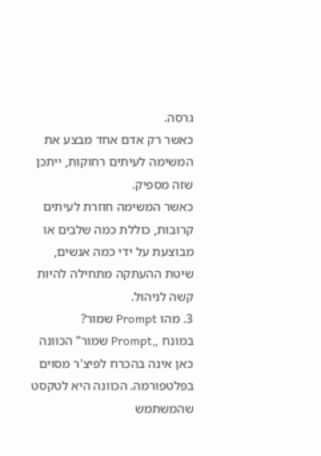גרסה.
כאשר רק אדם אחד מבצע את המשימה לעיתים רחוקות, ייתכן שזה מספיק.
כאשר המשימה חוזרת לעיתים קרובות, כוללת כמה שלבים או מבוצעת על ידי כמה אנשים, שיטת ההעתקה מתחילה להיות קשה לניהול.
3. מהו Prompt שמור?
במונח „Prompt שמור” הכוונה כאן אינה בהכרח לפיצ'ר מסוים בפלטפורמה. הכוונה היא לטקסט שהמשתמש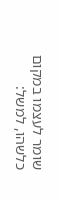שומר לעצמו במקום כלשהו, למשל: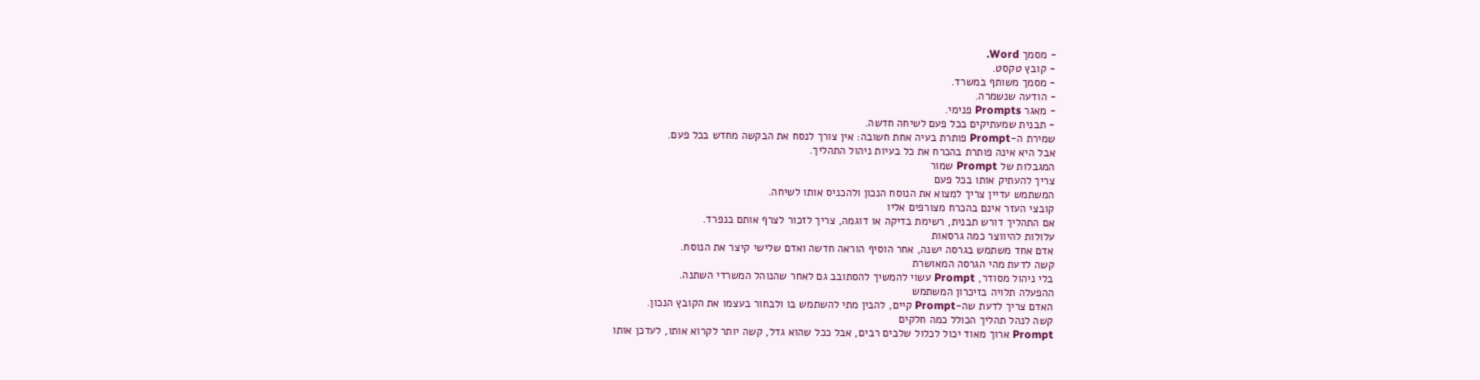- מסמך Word.
- קובץ טקסט.
- מסמך משותף במשרד.
- הודעה שנשמרה.
- מאגר Prompts פנימי.
- תבנית שמעתיקים בכל פעם לשיחה חדשה.
שמירת ה-Prompt פותרת בעיה אחת חשובה: אין צורך לנסח את הבקשה מחדש בכל פעם.
אבל היא אינה פותרת בהכרח את כל בעיות ניהול התהליך.
המגבלות של Prompt שמור
צריך להעתיק אותו בכל פעם
המשתמש עדיין צריך למצוא את הנוסח הנכון ולהכניס אותו לשיחה.
קובצי העזר אינם בהכרח מצורפים אליו
אם התהליך דורש תבנית, רשימת בדיקה או דוגמה, צריך לזכור לצרף אותם בנפרד.
עלולות להיווצר כמה גרסאות
אדם אחד משתמש בגרסה ישנה, אחר הוסיף הוראה חדשה ואדם שלישי קיצר את הנוסח.
קשה לדעת מהי הגרסה המאושרת
בלי ניהול מסודר, Prompt עשוי להמשיך להסתובב גם לאחר שהנוהל המשרדי השתנה.
ההפעלה תלויה בזיכרון המשתמש
האדם צריך לדעת שה-Prompt קיים, להבין מתי להשתמש בו ולבחור בעצמו את הקובץ הנכון.
קשה לנהל תהליך הכולל כמה חלקים
Prompt ארוך מאוד יכול לכלול שלבים רבים, אבל ככל שהוא גדל, קשה יותר לקרוא אותו, לעדכן אותו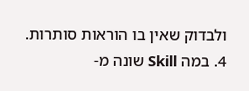ולבדוק שאין בו הוראות סותרות.
4. במה Skill שונה מ-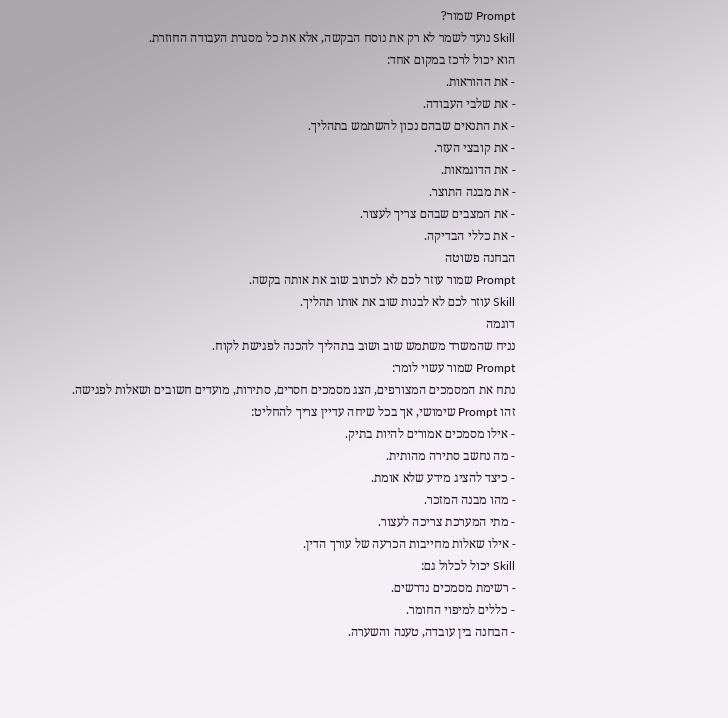Prompt שמור?
Skill נועד לשמר לא רק את נוסח הבקשה, אלא את כל מסגרת העבודה החוזרת.
הוא יכול לרכז במקום אחד:
- את ההוראות.
- את שלבי העבודה.
- את התנאים שבהם נכון להשתמש בתהליך.
- את קובצי העזר.
- את הדוגמאות.
- את מבנה התוצר.
- את המצבים שבהם צריך לעצור.
- את כללי הבדיקה.
הבחנה פשוטה
Prompt שמור עוזר לכם לא לכתוב שוב את אותה בקשה.
Skill עוזר לכם לא לבנות שוב את אותו תהליך.
דוגמה
נניח שהמשרד משתמש שוב ושוב בתהליך להכנה לפגישת לקוח.
Prompt שמור עשוי לומר:
נתח את המסמכים המצורפים, הצג מסמכים חסרים, סתירות, מועדים חשובים ושאלות לפגישה.
זהו Prompt שימושי, אך בכל שיחה עדיין צריך להחליט:
- אילו מסמכים אמורים להיות בתיק.
- מה נחשב סתירה מהותית.
- כיצד להציג מידע שלא אומת.
- מהו מבנה המזכר.
- מתי המערכת צריכה לעצור.
- אילו שאלות מחייבות הכרעה של עורך הדין.
Skill יכול לכלול גם:
- רשימת מסמכים נדרשים.
- כללים למיפוי החומר.
- הבחנה בין עובדה, טענה והשערה.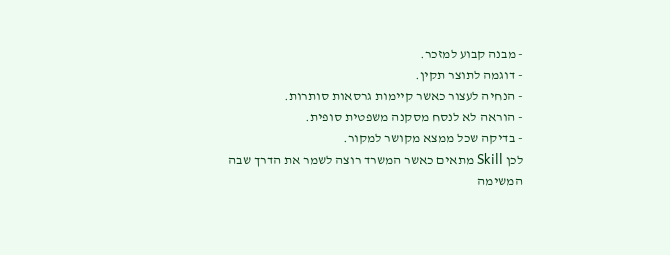- מבנה קבוע למזכר.
- דוגמה לתוצר תקין.
- הנחיה לעצור כאשר קיימות גרסאות סותרות.
- הוראה לא לנסח מסקנה משפטית סופית.
- בדיקה שכל ממצא מקושר למקור.
לכן Skill מתאים כאשר המשרד רוצה לשמר את הדרך שבה המשימה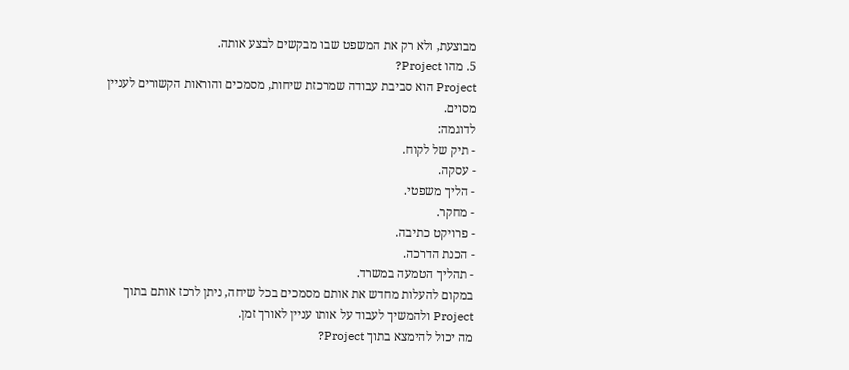מבוצעת, ולא רק את המשפט שבו מבקשים לבצע אותה.
5. מהו Project?
Project הוא סביבת עבודה שמרכזת שיחות, מסמכים והוראות הקשורים לעניין מסוים.
לדוגמה:
- תיק של לקוח.
- עסקה.
- הליך משפטי.
- מחקר.
- פרויקט כתיבה.
- הכנת הדרכה.
- תהליך הטמעה במשרד.
במקום להעלות מחדש את אותם מסמכים בכל שיחה, ניתן לרכז אותם בתוך Project ולהמשיך לעבוד על אותו עניין לאורך זמן.
מה יכול להימצא בתוך Project?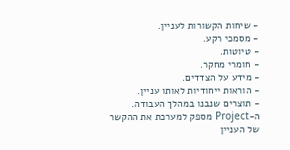- שיחות הקשורות לעניין.
- מסמכי רקע.
- טיוטות.
- חומרי מחקר.
- מידע על הצדדים.
- הוראות ייחודיות לאותו עניין.
- תוצרים שנבנו במהלך העבודה.
ה-Project מספק למערכת את ההקשר של העניין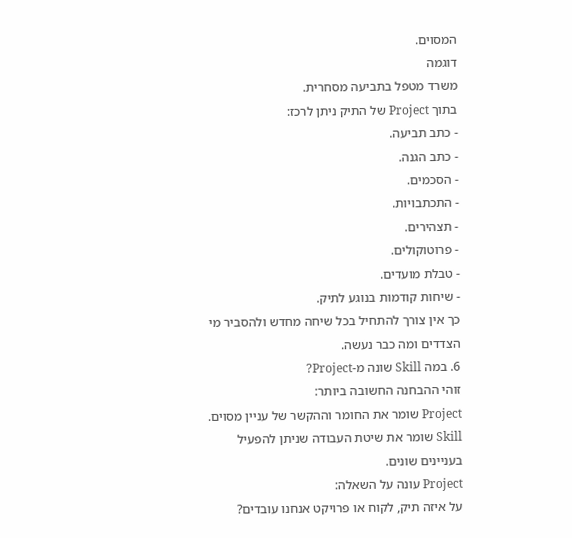המסוים.
דוגמה
משרד מטפל בתביעה מסחרית.
בתוך Project של התיק ניתן לרכז:
- כתב תביעה.
- כתב הגנה.
- הסכמים.
- התכתבויות.
- תצהירים.
- פרוטוקולים.
- טבלת מועדים.
- שיחות קודמות בנוגע לתיק.
כך אין צורך להתחיל בכל שיחה מחדש ולהסביר מי הצדדים ומה כבר נעשה.
6. במה Skill שונה מ-Project?
זוהי ההבחנה החשובה ביותר:
Project שומר את החומר וההקשר של עניין מסוים.
Skill שומר את שיטת העבודה שניתן להפעיל בעניינים שונים.
Project עונה על השאלה:
על איזה תיק, לקוח או פרויקט אנחנו עובדים?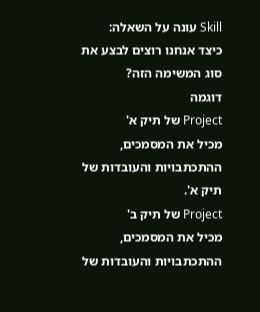Skill עונה על השאלה:
כיצד אנחנו רוצים לבצע את סוג המשימה הזה?
דוגמה
Project של תיק א'
מכיל את המסמכים, ההתכתבויות והעובדות של תיק א'.
Project של תיק ב'
מכיל את המסמכים, ההתכתבויות והעובדות של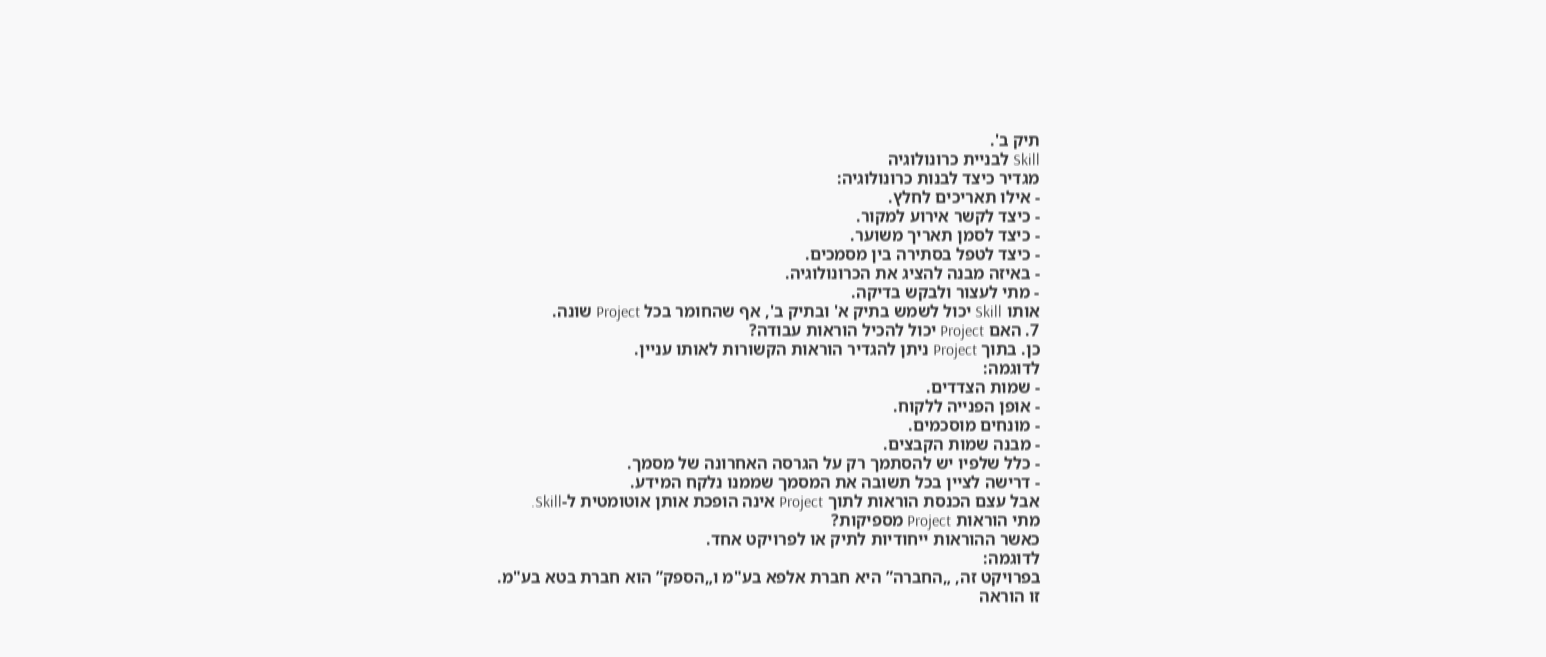תיק ב'.
Skill לבניית כרונולוגיה
מגדיר כיצד לבנות כרונולוגיה:
- אילו תאריכים לחלץ.
- כיצד לקשר אירוע למקור.
- כיצד לסמן תאריך משוער.
- כיצד לטפל בסתירה בין מסמכים.
- באיזה מבנה להציג את הכרונולוגיה.
- מתי לעצור ולבקש בדיקה.
אותו Skill יכול לשמש בתיק א' ובתיק ב', אף שהחומר בכל Project שונה.
7. האם Project יכול להכיל הוראות עבודה?
כן. בתוך Project ניתן להגדיר הוראות הקשורות לאותו עניין.
לדוגמה:
- שמות הצדדים.
- אופן הפנייה ללקוח.
- מונחים מוסכמים.
- מבנה שמות הקבצים.
- כלל שלפיו יש להסתמך רק על הגרסה האחרונה של מסמך.
- דרישה לציין בכל תשובה את המסמך שממנו נלקח המידע.
אבל עצם הכנסת הוראות לתוך Project אינה הופכת אותן אוטומטית ל-Skill.
מתי הוראות Project מספיקות?
כאשר ההוראות ייחודיות לתיק או לפרויקט אחד.
לדוגמה:
בפרויקט זה, „החברה” היא חברת אלפא בע"מ ו„הספק” הוא חברת בטא בע"מ.
זו הוראה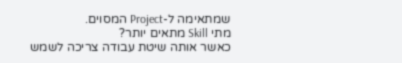שמתאימה ל-Project המסוים.
מתי Skill מתאים יותר?
כאשר אותה שיטת עבודה צריכה לשמש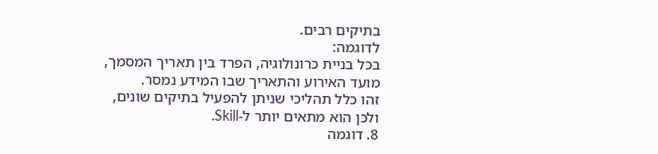בתיקים רבים.
לדוגמה:
בכל בניית כרונולוגיה, הפרד בין תאריך המסמך, מועד האירוע והתאריך שבו המידע נמסר.
זהו כלל תהליכי שניתן להפעיל בתיקים שונים, ולכן הוא מתאים יותר ל-Skill.
8. דוגמה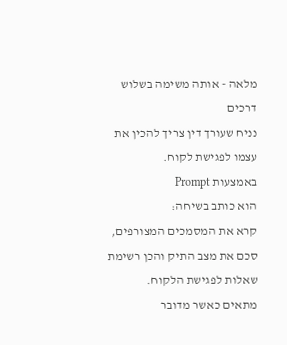מלאה - אותה משימה בשלוש דרכים
נניח שעורך דין צריך להכין את עצמו לפגישת לקוח.
באמצעות Prompt
הוא כותב בשיחה:
קרא את המסמכים המצורפים, סכם את מצב התיק והכן רשימת שאלות לפגישת הלקוח.
מתאים כאשר מדובר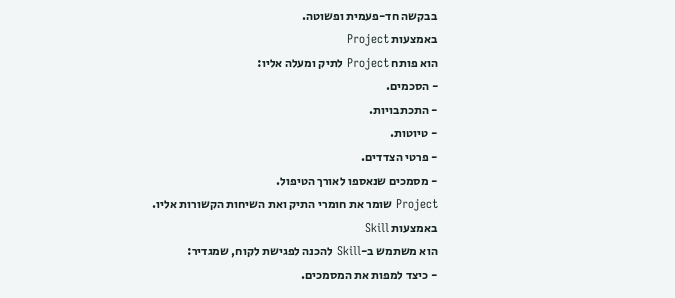בבקשה חד-פעמית ופשוטה.
באמצעות Project
הוא פותח Project לתיק ומעלה אליו:
- הסכמים.
- התכתבויות.
- טיוטות.
- פרטי הצדדים.
- מסמכים שנאספו לאורך הטיפול.
Project שומר את חומרי התיק ואת השיחות הקשורות אליו.
באמצעות Skill
הוא משתמש ב-Skill להכנה לפגישת לקוח, שמגדיר:
- כיצד למפות את המסמכים.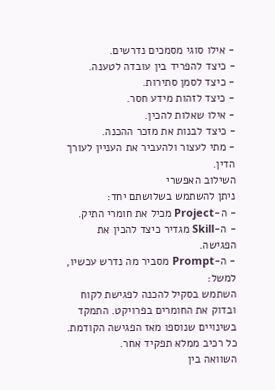- אילו סוגי מסמכים נדרשים.
- כיצד להפריד בין עובדה לטענה.
- כיצד לסמן סתירות.
- כיצד לזהות מידע חסר.
- אילו שאלות להכין.
- כיצד לבנות את מזכר ההכנה.
- מתי לעצור ולהעביר את העניין לעורך הדין.
השילוב האפשרי
ניתן להשתמש בשלושתם יחד:
- ה-Project מכיל את חומרי התיק.
- ה-Skill מגדיר כיצד להכין את הפגישה.
- ה-Prompt מסביר מה נדרש עכשיו, למשל:
השתמש בסקיל להכנה לפגישת לקוח ובדוק את החומרים בפרויקט. התמקד בשינויים שנוספו מאז הפגישה הקודמת.
כל רכיב ממלא תפקיד אחר.
השוואה בין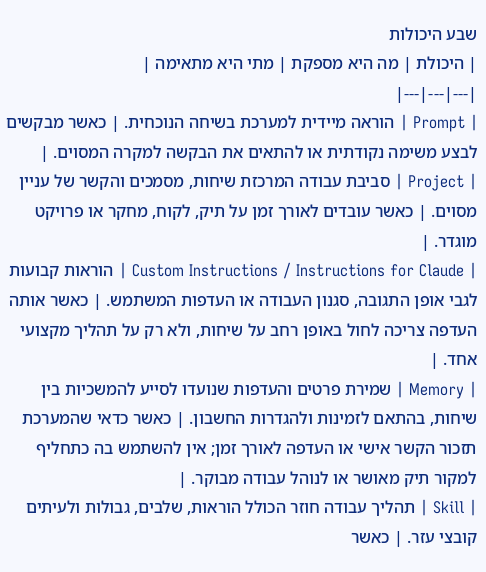שבע היכולות
| היכולת | מה היא מספקת | מתי היא מתאימה |
|---|---|---|
| Prompt | הוראה מיידית למערכת בשיחה הנוכחית. | כאשר מבקשים לבצע משימה נקודתית או להתאים את הבקשה למקרה המסוים. |
| Project | סביבת עבודה המרכזת שיחות, מסמכים והקשר של עניין מסוים. | כאשר עובדים לאורך זמן על תיק, לקוח, מחקר או פרויקט מוגדר. |
| Custom Instructions / Instructions for Claude | הוראות קבועות לגבי אופן התגובה, סגנון העבודה או העדפות המשתמש. | כאשר אותה העדפה צריכה לחול באופן רחב על שיחות, ולא רק על תהליך מקצועי אחד. |
| Memory | שמירת פרטים והעדפות שנועדו לסייע להמשכיות בין שיחות, בהתאם לזמינות ולהגדרות החשבון. | כאשר כדאי שהמערכת תזכור הקשר אישי או העדפה לאורך זמן; אין להשתמש בה כתחליף למקור תיק מאושר או לנוהל עבודה מבוקר. |
| Skill | תהליך עבודה חוזר הכולל הוראות, שלבים, גבולות ולעיתים קובצי עזר. | כאשר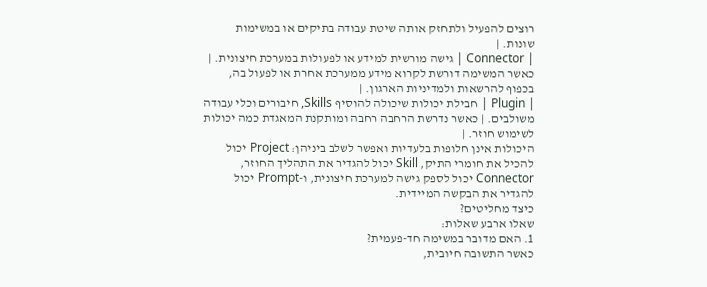רוצים להפעיל ולתחזק אותה שיטת עבודה בתיקים או במשימות שונות. |
| Connector | גישה מורשית למידע או לפעולות במערכת חיצונית. | כאשר המשימה דורשת לקרוא מידע ממערכת אחרת או לפעול בה, בכפוף להרשאות ולמדיניות הארגון. |
| Plugin | חבילת יכולות שיכולה להוסיף Skills, חיבורים וכלי עבודה משולבים. | כאשר נדרשת הרחבה רחבה ומותקנת המאגדת כמה יכולות לשימוש חוזר. |
היכולות אינן חלופות בלעדיות ואפשר לשלב ביניהן: Project יכול להכיל את חומרי התיק, Skill יכול להגדיר את התהליך החוזר, Connector יכול לספק גישה למערכת חיצונית, ו-Prompt יכול להגדיר את הבקשה המיידית.
כיצד מחליטים?
שאלו ארבע שאלות:
1. האם מדובר במשימה חד-פעמית?
כאשר התשובה חיובית,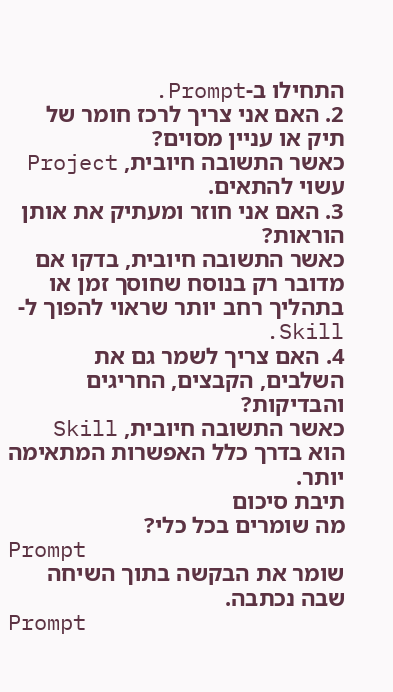התחילו ב-Prompt.
2. האם אני צריך לרכז חומר של תיק או עניין מסוים?
כאשר התשובה חיובית, Project עשוי להתאים.
3. האם אני חוזר ומעתיק את אותן הוראות?
כאשר התשובה חיובית, בדקו אם מדובר רק בנוסח שחוסך זמן או בתהליך רחב יותר שראוי להפוך ל-Skill.
4. האם צריך לשמר גם את השלבים, הקבצים, החריגים והבדיקות?
כאשר התשובה חיובית, Skill הוא בדרך כלל האפשרות המתאימה יותר.
תיבת סיכום
מה שומרים בכל כלי?
Prompt
שומר את הבקשה בתוך השיחה שבה נכתבה.
Prompt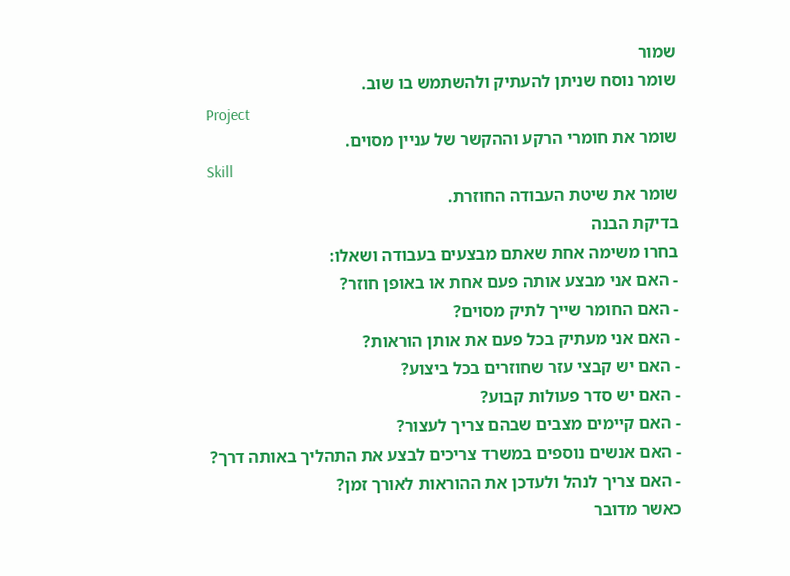שמור
שומר נוסח שניתן להעתיק ולהשתמש בו שוב.
Project
שומר את חומרי הרקע וההקשר של עניין מסוים.
Skill
שומר את שיטת העבודה החוזרת.
בדיקת הבנה
בחרו משימה אחת שאתם מבצעים בעבודה ושאלו:
- האם אני מבצע אותה פעם אחת או באופן חוזר?
- האם החומר שייך לתיק מסוים?
- האם אני מעתיק בכל פעם את אותן הוראות?
- האם יש קבצי עזר שחוזרים בכל ביצוע?
- האם יש סדר פעולות קבוע?
- האם קיימים מצבים שבהם צריך לעצור?
- האם אנשים נוספים במשרד צריכים לבצע את התהליך באותה דרך?
- האם צריך לנהל ולעדכן את ההוראות לאורך זמן?
כאשר מדובר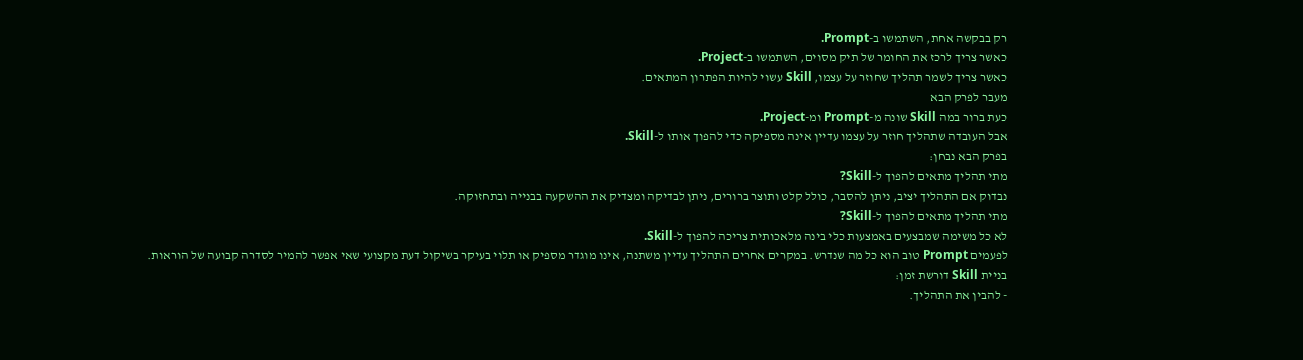רק בבקשה אחת, השתמשו ב-Prompt.
כאשר צריך לרכז את החומר של תיק מסוים, השתמשו ב-Project.
כאשר צריך לשמר תהליך שחוזר על עצמו, Skill עשוי להיות הפתרון המתאים.
מעבר לפרק הבא
כעת ברור במה Skill שונה מ-Prompt ומ-Project.
אבל העובדה שתהליך חוזר על עצמו עדיין אינה מספיקה כדי להפוך אותו ל-Skill.
בפרק הבא נבחן:
מתי תהליך מתאים להפוך ל-Skill?
נבדוק אם התהליך יציב, ניתן להסבר, כולל קלט ותוצר ברורים, ניתן לבדיקה ומצדיק את ההשקעה בבנייה ובתחזוקה.
מתי תהליך מתאים להפוך ל-Skill?
לא כל משימה שמבצעים באמצעות כלי בינה מלאכותית צריכה להפוך ל-Skill.
לפעמים Prompt טוב הוא כל מה שנדרש. במקרים אחרים התהליך עדיין משתנה, אינו מוגדר מספיק או תלוי בעיקר בשיקול דעת מקצועי שאי אפשר להמיר לסדרה קבועה של הוראות.
בניית Skill דורשת זמן:
- להבין את התהליך.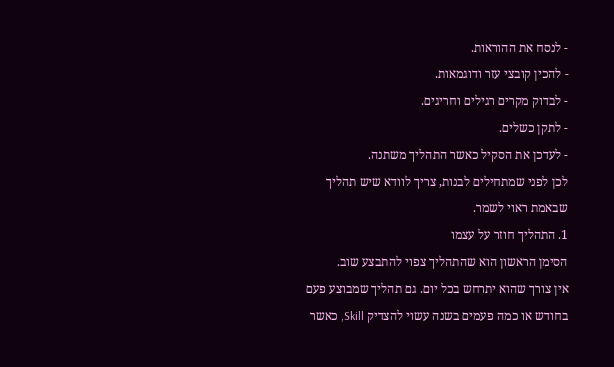- לנסח את ההוראות.
- להכין קובצי עזר ודוגמאות.
- לבדוק מקרים רגילים וחריגים.
- לתקן כשלים.
- לעדכן את הסקיל כאשר התהליך משתנה.
לכן לפני שמתחילים לבנות, צריך לוודא שיש תהליך שבאמת ראוי לשמר.
1. התהליך חוזר על עצמו
הסימן הראשון הוא שהתהליך צפוי להתבצע שוב.
אין צורך שהוא יתרחש בכל יום. גם תהליך שמבוצע פעם בחודש או כמה פעמים בשנה עשוי להצדיק Skill, כאשר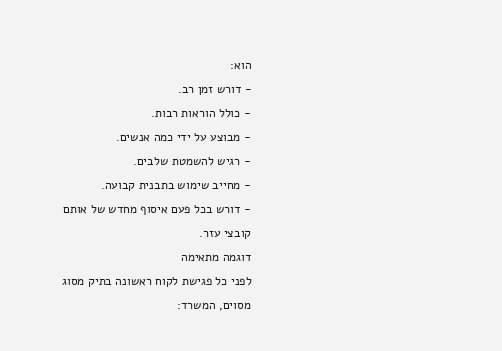הוא:
- דורש זמן רב.
- כולל הוראות רבות.
- מבוצע על ידי כמה אנשים.
- רגיש להשמטת שלבים.
- מחייב שימוש בתבנית קבועה.
- דורש בכל פעם איסוף מחדש של אותם קובצי עזר.
דוגמה מתאימה
לפני כל פגישת לקוח ראשונה בתיק מסוג מסוים, המשרד: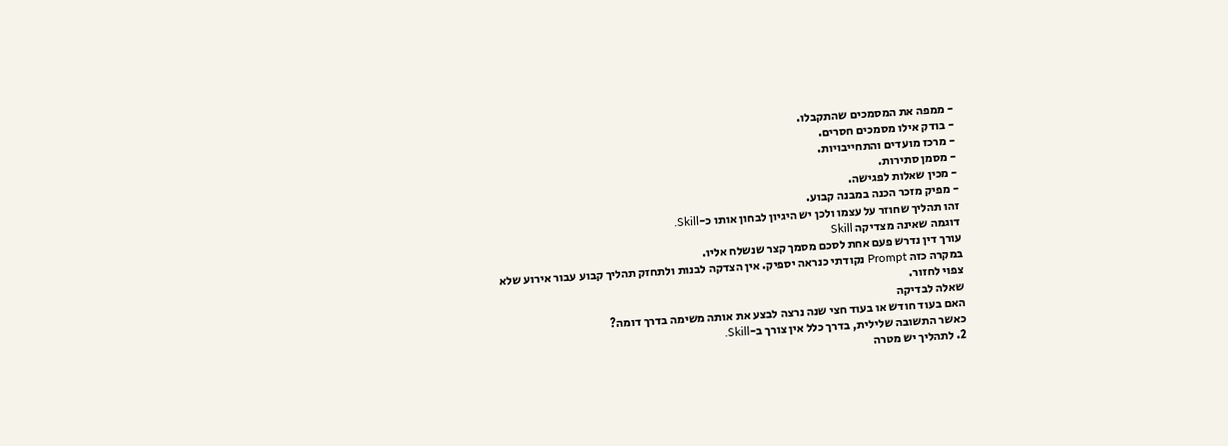- ממפה את המסמכים שהתקבלו.
- בודק אילו מסמכים חסרים.
- מרכז מועדים והתחייבויות.
- מסמן סתירות.
- מכין שאלות לפגישה.
- מפיק מזכר הכנה במבנה קבוע.
זהו תהליך שחוזר על עצמו ולכן יש היגיון לבחון אותו כ-Skill.
דוגמה שאינה מצדיקה Skill
עורך דין נדרש פעם אחת לסכם מסמך קצר שנשלח אליו.
במקרה כזה Prompt נקודתי כנראה יספיק. אין הצדקה לבנות ולתחזק תהליך קבוע עבור אירוע שלא צפוי לחזור.
שאלה לבדיקה
האם בעוד חודש או בעוד חצי שנה נרצה לבצע את אותה משימה בדרך דומה?
כאשר התשובה שלילית, בדרך כלל אין צורך ב-Skill.
2. לתהליך יש מטרה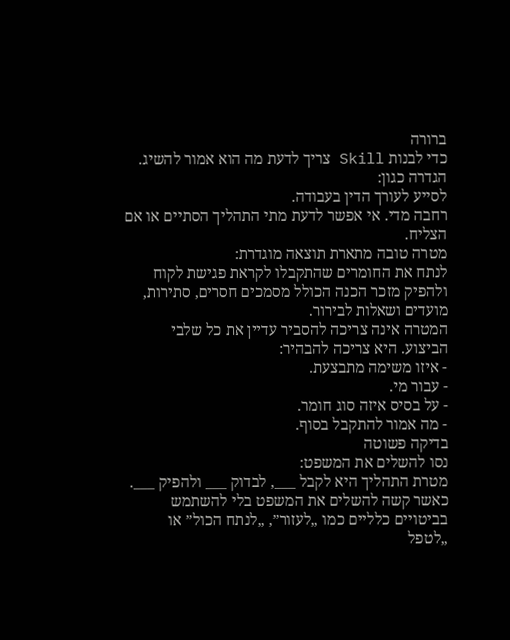ברורה
כדי לבנות Skill צריך לדעת מה הוא אמור להשיג.
הגדרה כגון:
לסייע לעורך הדין בעבודה.
רחבה מדי. אי אפשר לדעת מתי התהליך הסתיים או אם הצליח.
מטרה טובה מתארת תוצאה מוגדרת:
לנתח את החומרים שהתקבלו לקראת פגישת לקוח ולהפיק מזכר הכנה הכולל מסמכים חסרים, סתירות, מועדים ושאלות לבירור.
המטרה אינה צריכה להסביר עדיין את כל שלבי הביצוע. היא צריכה להבהיר:
- איזו משימה מתבצעת.
- עבור מי.
- על בסיס איזה סוג חומר.
- מה אמור להתקבל בסוף.
בדיקה פשוטה
נסו להשלים את המשפט:
מטרת התהליך היא לקבל ___, לבדוק ___ ולהפיק ___.
כאשר קשה להשלים את המשפט בלי להשתמש בביטויים כלליים כמו „לעזור”, „לנתח הכול” או „לטפל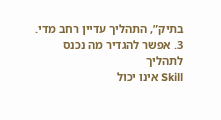בתיק”, התהליך עדיין רחב מדי.
3. אפשר להגדיר מה נכנס לתהליך
Skill אינו יכול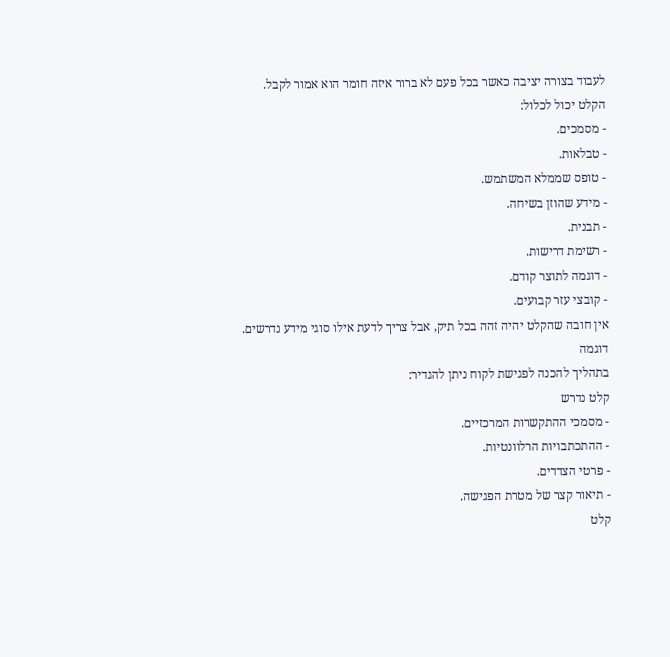לעבוד בצורה יציבה כאשר בכל פעם לא ברור איזה חומר הוא אמור לקבל.
הקלט יכול לכלול:
- מסמכים.
- טבלאות.
- טופס שממלא המשתמש.
- מידע שהוזן בשיחה.
- תבנית.
- רשימת דרישות.
- דוגמה לתוצר קודם.
- קובצי עזר קבועים.
אין חובה שהקלט יהיה זהה בכל תיק, אבל צריך לדעת אילו סוגי מידע נדרשים.
דוגמה
בתהליך להכנה לפגישת לקוח ניתן להגדיר:
קלט נדרש
- מסמכי ההתקשרות המרכזיים.
- ההתכתבויות הרלוונטיות.
- פרטי הצדדים.
- תיאור קצר של מטרת הפגישה.
קלט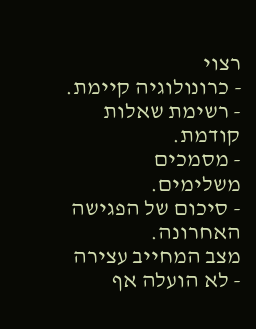רצוי
- כרונולוגיה קיימת.
- רשימת שאלות קודמת.
- מסמכים משלימים.
- סיכום של הפגישה האחרונה.
מצב המחייב עצירה
- לא הועלה אף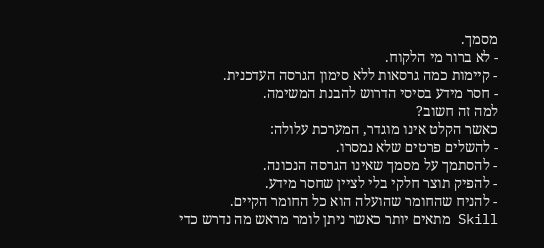מסמך.
- לא ברור מי הלקוח.
- קיימות כמה גרסאות ללא סימון הגרסה העדכנית.
- חסר מידע בסיסי הדרוש להבנת המשימה.
למה זה חשוב?
כאשר הקלט אינו מוגדר, המערכת עלולה:
- להשלים פרטים שלא נמסרו.
- להסתמך על מסמך שאינו הגרסה הנכונה.
- להפיק תוצר חלקי בלי לציין שחסר מידע.
- להניח שהחומר שהועלה הוא כל החומר הקיים.
Skill מתאים יותר כאשר ניתן לומר מראש מה נדרש כדי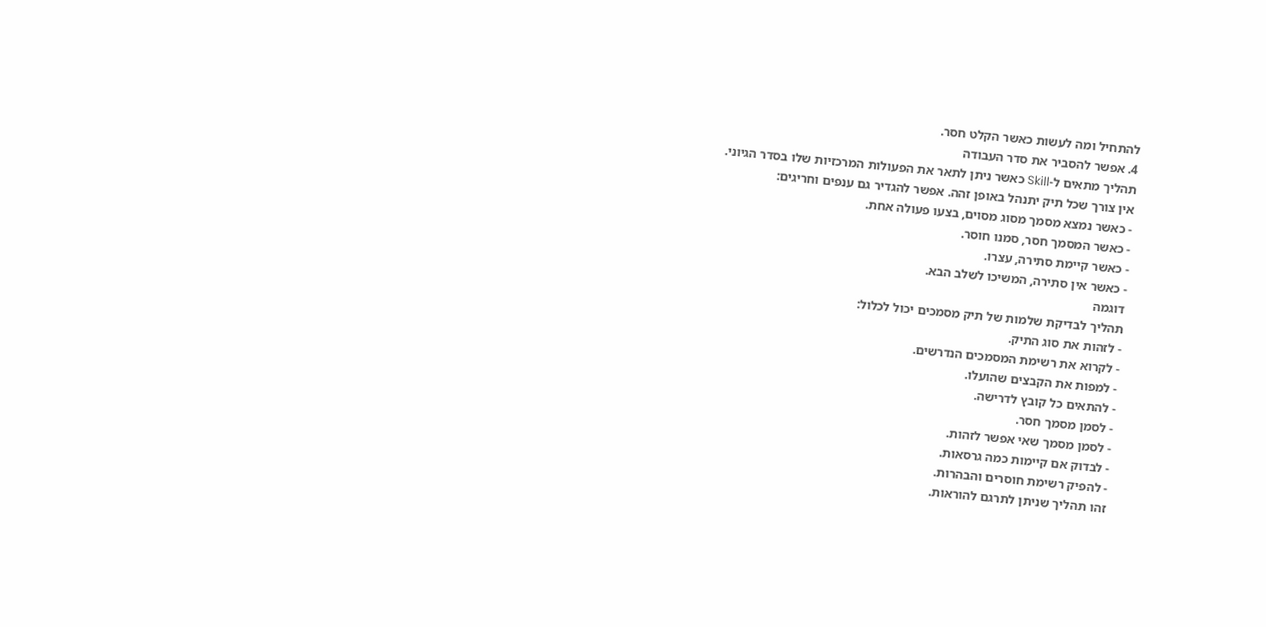להתחיל ומה לעשות כאשר הקלט חסר.
4. אפשר להסביר את סדר העבודה
תהליך מתאים ל-Skill כאשר ניתן לתאר את הפעולות המרכזיות שלו בסדר הגיוני.
אין צורך שכל תיק יתנהל באופן זהה. אפשר להגדיר גם ענפים וחריגים:
- כאשר נמצא מסמך מסוג מסוים, בצעו פעולה אחת.
- כאשר המסמך חסר, סמנו חוסר.
- כאשר קיימת סתירה, עצרו.
- כאשר אין סתירה, המשיכו לשלב הבא.
דוגמה
תהליך לבדיקת שלמות של תיק מסמכים יכול לכלול:
- לזהות את סוג התיק.
- לקרוא את רשימת המסמכים הנדרשים.
- למפות את הקבצים שהועלו.
- להתאים כל קובץ לדרישה.
- לסמן מסמך חסר.
- לסמן מסמך שאי אפשר לזהות.
- לבדוק אם קיימות כמה גרסאות.
- להפיק רשימת חוסרים והבהרות.
זהו תהליך שניתן לתרגם להוראות.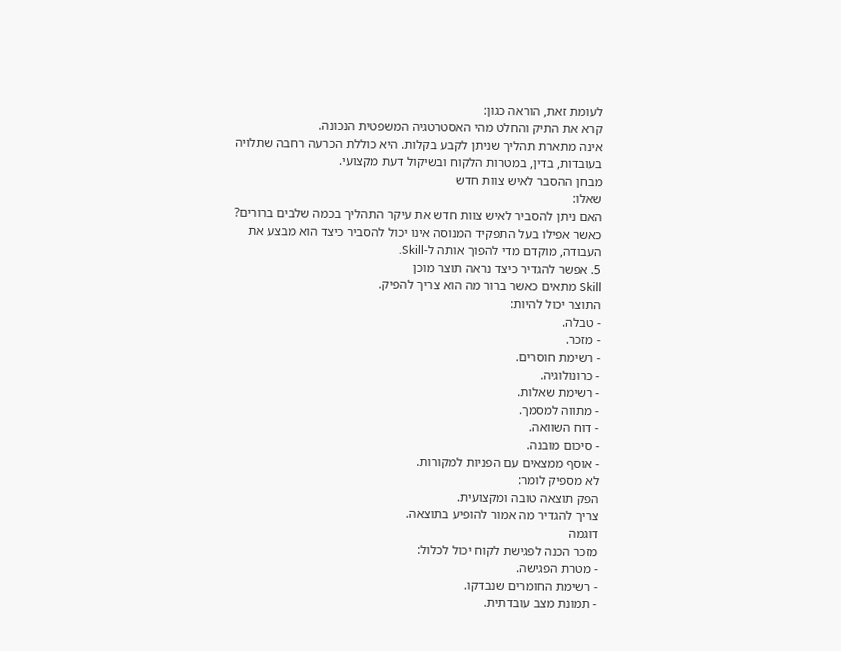לעומת זאת, הוראה כגון:
קרא את התיק והחלט מהי האסטרטגיה המשפטית הנכונה.
אינה מתארת תהליך שניתן לקבע בקלות. היא כוללת הכרעה רחבה שתלויה בעובדות, בדין, במטרות הלקוח ובשיקול דעת מקצועי.
מבחן ההסבר לאיש צוות חדש
שאלו:
האם ניתן להסביר לאיש צוות חדש את עיקר התהליך בכמה שלבים ברורים?
כאשר אפילו בעל התפקיד המנוסה אינו יכול להסביר כיצד הוא מבצע את העבודה, מוקדם מדי להפוך אותה ל-Skill.
5. אפשר להגדיר כיצד נראה תוצר מוכן
Skill מתאים כאשר ברור מה הוא צריך להפיק.
התוצר יכול להיות:
- טבלה.
- מזכר.
- רשימת חוסרים.
- כרונולוגיה.
- רשימת שאלות.
- מתווה למסמך.
- דוח השוואה.
- סיכום מובנה.
- אוסף ממצאים עם הפניות למקורות.
לא מספיק לומר:
הפק תוצאה טובה ומקצועית.
צריך להגדיר מה אמור להופיע בתוצאה.
דוגמה
מזכר הכנה לפגישת לקוח יכול לכלול:
- מטרת הפגישה.
- רשימת החומרים שנבדקו.
- תמונת מצב עובדתית.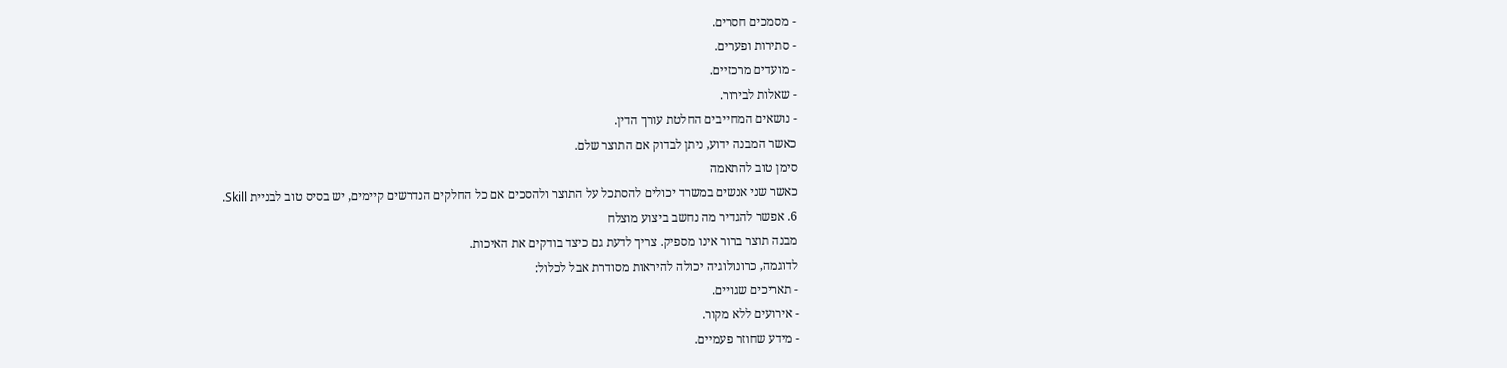- מסמכים חסרים.
- סתירות ופערים.
- מועדים מרכזיים.
- שאלות לבירור.
- נושאים המחייבים החלטת עורך הדין.
כאשר המבנה ידוע, ניתן לבדוק אם התוצר שלם.
סימן טוב להתאמה
כאשר שני אנשים במשרד יכולים להסתכל על התוצר ולהסכים אם כל החלקים הנדרשים קיימים, יש בסיס טוב לבניית Skill.
6. אפשר להגדיר מה נחשב ביצוע מוצלח
מבנה תוצר ברור אינו מספיק. צריך לדעת גם כיצד בודקים את האיכות.
לדוגמה, כרונולוגיה יכולה להיראות מסודרת אבל לכלול:
- תאריכים שגויים.
- אירועים ללא מקור.
- מידע שחוזר פעמיים.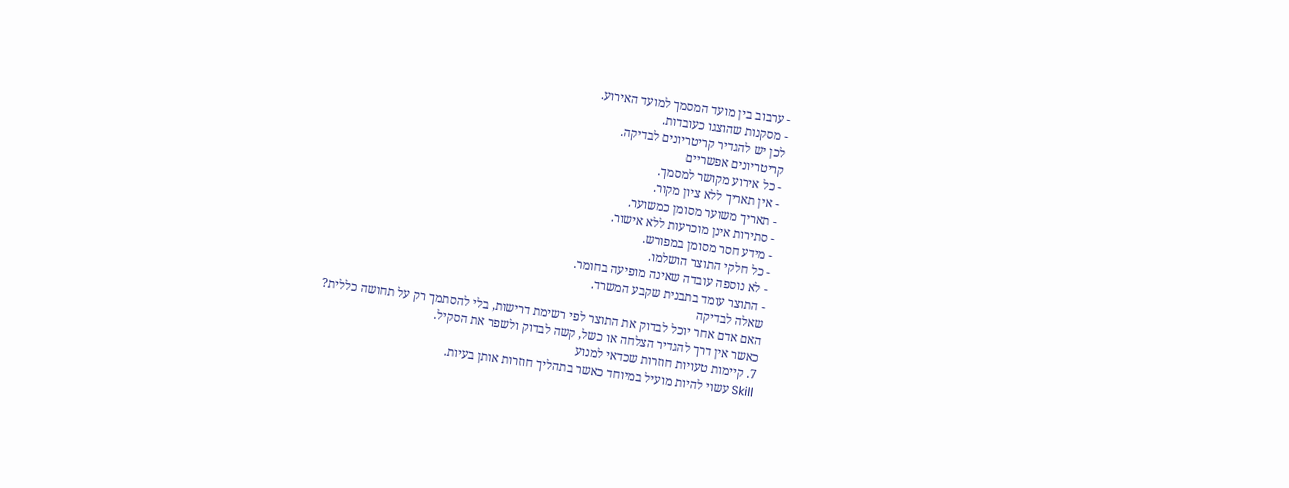- ערבוב בין מועד המסמך למועד האירוע.
- מסקנות שהוצגו כעובדות.
לכן יש להגדיר קריטריונים לבדיקה.
קריטריונים אפשריים
- כל אירוע מקושר למסמך.
- אין תאריך ללא ציון מקור.
- תאריך משוער מסומן כמשוער.
- סתירות אינן מוכרעות ללא אישור.
- מידע חסר מסומן במפורש.
- כל חלקי התוצר הושלמו.
- לא נוספה עובדה שאינה מופיעה בחומר.
- התוצר עומד בתבנית שקבע המשרד.
שאלה לבדיקה
האם אדם אחר יוכל לבדוק את התוצר לפי רשימת דרישות, בלי להסתמך רק על תחושה כללית?
כאשר אין דרך להגדיר הצלחה או כשל, קשה לבדוק ולשפר את הסקיל.
7. קיימות טעויות חוזרות שכדאי למנוע
Skill עשוי להיות מועיל במיוחד כאשר בתהליך חוזרות אותן בעיות.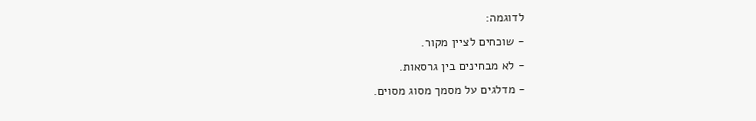לדוגמה:
- שוכחים לציין מקור.
- לא מבחינים בין גרסאות.
- מדלגים על מסמך מסוג מסוים.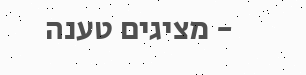- מציגים טענה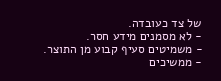של צד כעובדה.
- לא מסמנים מידע חסר.
- משמיטים סעיף קבוע מן התוצר.
- ממשיכים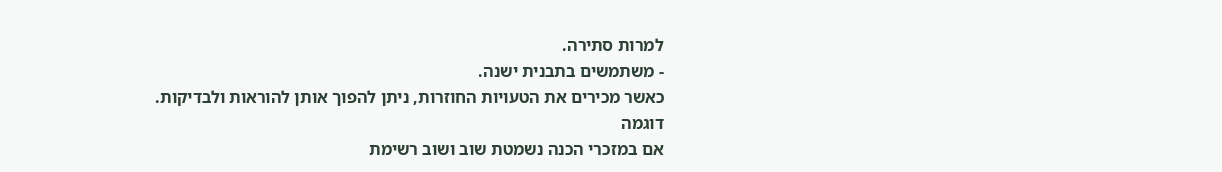למרות סתירה.
- משתמשים בתבנית ישנה.
כאשר מכירים את הטעויות החוזרות, ניתן להפוך אותן להוראות ולבדיקות.
דוגמה
אם במזכרי הכנה נשמטת שוב ושוב רשימת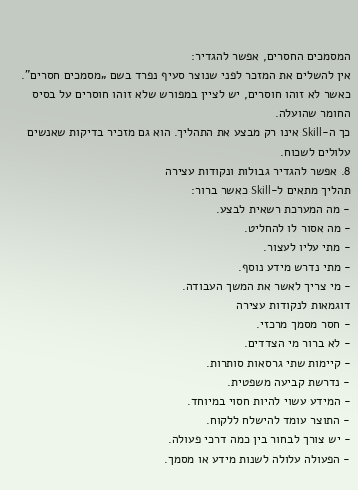המסמכים החסרים, אפשר להגדיר:
אין להשלים את המזכר לפני שנוצר סעיף נפרד בשם „מסמכים חסרים”. כאשר לא זוהו חוסרים, יש לציין במפורש שלא זוהו חוסרים על בסיס החומר שהועלה.
כך ה-Skill אינו רק מבצע את התהליך. הוא גם מזכיר בדיקות שאנשים עלולים לשכוח.
8. אפשר להגדיר גבולות ונקודות עצירה
תהליך מתאים ל-Skill כאשר ברור:
- מה המערכת רשאית לבצע.
- מה אסור לו להחליט.
- מתי עליו לעצור.
- מתי נדרש מידע נוסף.
- מי צריך לאשר את המשך העבודה.
דוגמאות לנקודות עצירה
- חסר מסמך מרכזי.
- לא ברור מי הצדדים.
- קיימות שתי גרסאות סותרות.
- נדרשת קביעה משפטית.
- המידע עשוי להיות חסוי במיוחד.
- התוצר עומד להישלח ללקוח.
- יש צורך לבחור בין כמה דרכי פעולה.
- הפעולה עלולה לשנות מידע או מסמך.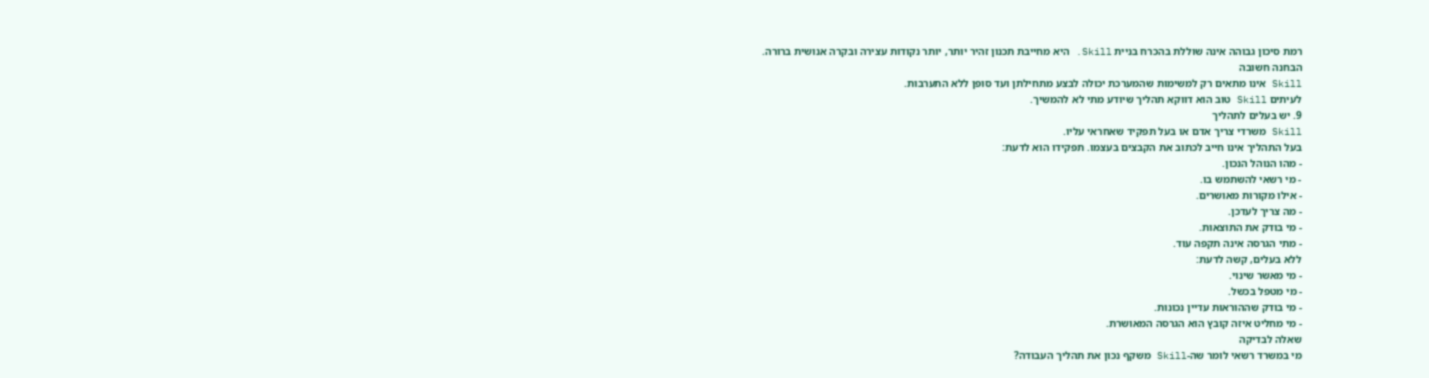רמת סיכון גבוהה אינה שוללת בהכרח בניית Skill. היא מחייבת תכנון זהיר יותר, יותר נקודות עצירה ובקרה אנושית ברורה.
הבחנה חשובה
Skill אינו מתאים רק למשימות שהמערכת יכולה לבצע מתחילתן ועד סופן ללא התערבות.
לעיתים Skill טוב הוא דווקא תהליך שיודע מתי לא להמשיך.
9. יש בעלים לתהליך
Skill משרדי צריך אדם או בעל תפקיד שאחראי עליו.
בעל התהליך אינו חייב לכתוב את הקבצים בעצמו. תפקידו הוא לדעת:
- מהו הנוהל הנכון.
- מי רשאי להשתמש בו.
- אילו מקורות מאושרים.
- מה צריך לעדכן.
- מי בודק את התוצאות.
- מתי הגרסה אינה תקפה עוד.
ללא בעלים, קשה לדעת:
- מי מאשר שינוי.
- מי מטפל בכשל.
- מי בודק שההוראות עדיין נכונות.
- מי מחליט איזה קובץ הוא הגרסה המאושרת.
שאלה לבדיקה
מי במשרד רשאי לומר שה-Skill משקף נכון את תהליך העבודה?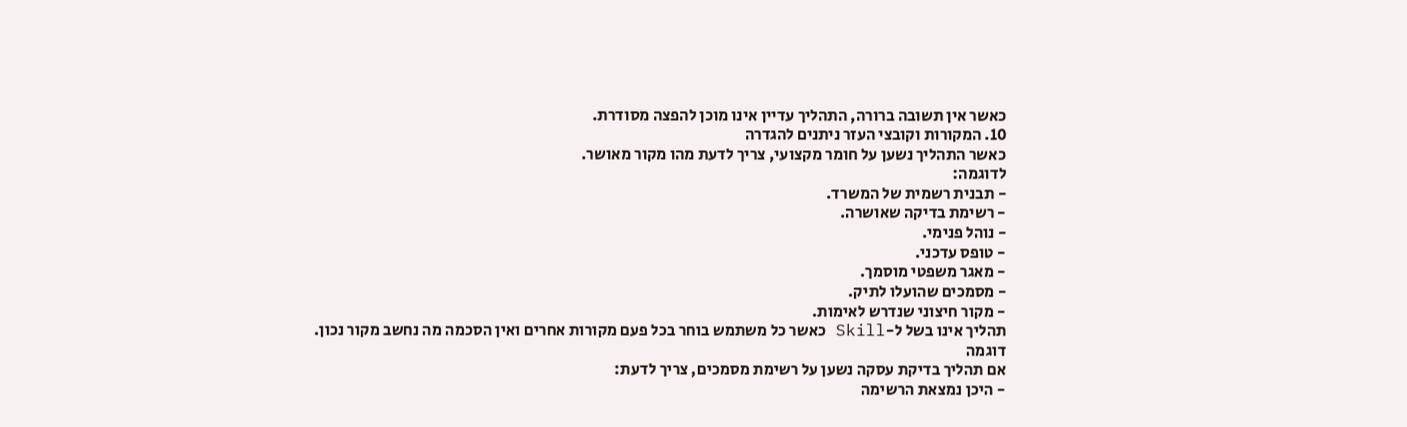כאשר אין תשובה ברורה, התהליך עדיין אינו מוכן להפצה מסודרת.
10. המקורות וקובצי העזר ניתנים להגדרה
כאשר התהליך נשען על חומר מקצועי, צריך לדעת מהו מקור מאושר.
לדוגמה:
- תבנית רשמית של המשרד.
- רשימת בדיקה שאושרה.
- נוהל פנימי.
- טופס עדכני.
- מאגר משפטי מוסמך.
- מסמכים שהועלו לתיק.
- מקור חיצוני שנדרש לאימות.
תהליך אינו בשל ל-Skill כאשר כל משתמש בוחר בכל פעם מקורות אחרים ואין הסכמה מה נחשב מקור נכון.
דוגמה
אם תהליך בדיקת עסקה נשען על רשימת מסמכים, צריך לדעת:
- היכן נמצאת הרשימה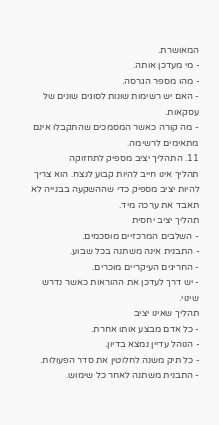המאושרת.
- מי מעדכן אותה.
- מהו מספר הגרסה.
- האם יש רשימות שונות לסוגים שונים של עסקאות.
- מה קורה כאשר המסמכים שהתקבלו אינם מתאימים לרשימה.
11. התהליך יציב מספיק לתחזוקה
תהליך אינו חייב להיות קבוע לנצח. הוא צריך להיות יציב מספיק כדי שההשקעה בבנייה לא תאבד את ערכה מיד.
תהליך יציב יחסית
- השלבים המרכזיים מוסכמים.
- התבנית אינה משתנה בכל שבוע.
- החריגים העיקריים מוכרים.
- יש דרך לעדכן את ההוראות כאשר נדרש שינוי.
תהליך שאינו יציב
- כל אדם מבצע אותו אחרת.
- הנוהל עדיין נמצא בדיון.
- כל תיק משנה לחלוטין את סדר הפעולות.
- התבנית משתנה לאחר כל שימוש.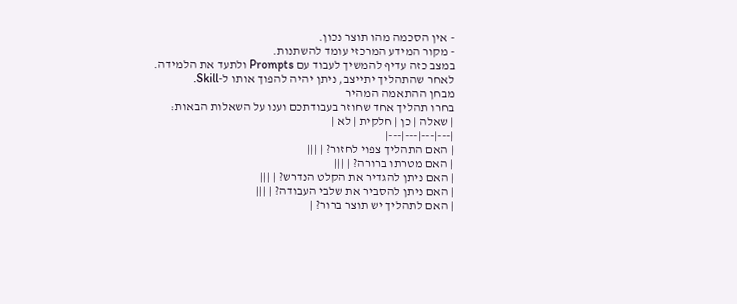- אין הסכמה מהו תוצר נכון.
- מקור המידע המרכזי עומד להשתנות.
במצב כזה עדיף להמשיך לעבוד עם Prompts ולתעד את הלמידה. לאחר שהתהליך יתייצב, ניתן יהיה להפוך אותו ל-Skill.
מבחן ההתאמה המהיר
בחרו תהליך אחד שחוזר בעבודתכם וענו על השאלות הבאות:
| שאלה | כן | חלקית | לא |
|---|---|---|---|
| האם התהליך צפוי לחזור? | |||
| האם מטרתו ברורה? | |||
| האם ניתן להגדיר את הקלט הנדרש? | |||
| האם ניתן להסביר את שלבי העבודה? | |||
| האם לתהליך יש תוצר ברור? |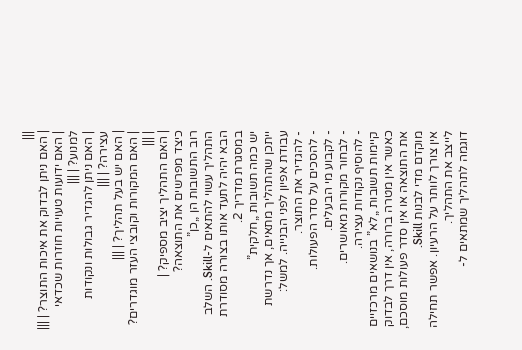|||
| האם ניתן לבדוק את איכות התוצר? | |||
| האם ידועות טעויות חוזרות שכדאי למנוע? | |||
| האם ניתן להגדיר גבולות ונקודות עצירה? | |||
| האם יש בעל תהליך? | |||
| האם המקורות וקובצי העזר מוגדרים? | |||
| האם התהליך יציב מספיק? |
כיצד מפרשים את התוצאה?
רוב התשובות הן „כן”
התהליך עשוי להתאים ל-Skill. השלב הבא יהיה לתעד אותו בצורה מסודרת במסגרת מדריך 2.
יש כמה תשובות „חלקית”
ייתכן שהתהליך מתאים, אך נדרשת עבודת אפיון לפני הבנייה. למשל:
- להגדיר את התוצר.
- להסכים על סדר הפעולות.
- לקבוע מי הבעלים.
- לבחור מקורות מאושרים.
- להוסיף נקודות עצירה.
קיימות תשובות „לא” בנושאים מרכזיים
כאשר אין מטרה ברורה, אין דרך לבדוק את התוצאה או אין סדר פעולות מוסכם, מוקדם מדי לבנות Skill.
אין צורך לוותר על הרעיון. אפשר תחילה לייצב את התהליך.
דוגמה לתהליך שמתאים ל-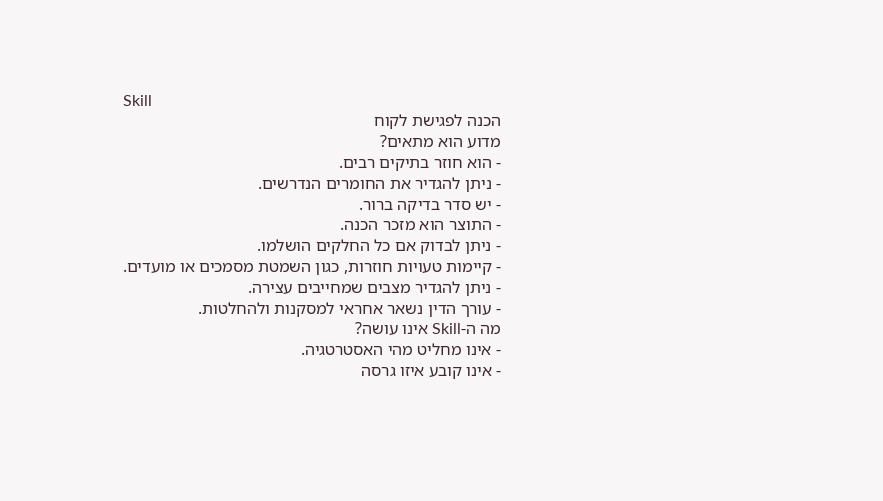Skill
הכנה לפגישת לקוח
מדוע הוא מתאים?
- הוא חוזר בתיקים רבים.
- ניתן להגדיר את החומרים הנדרשים.
- יש סדר בדיקה ברור.
- התוצר הוא מזכר הכנה.
- ניתן לבדוק אם כל החלקים הושלמו.
- קיימות טעויות חוזרות, כגון השמטת מסמכים או מועדים.
- ניתן להגדיר מצבים שמחייבים עצירה.
- עורך הדין נשאר אחראי למסקנות ולהחלטות.
מה ה-Skill אינו עושה?
- אינו מחליט מהי האסטרטגיה.
- אינו קובע איזו גרסה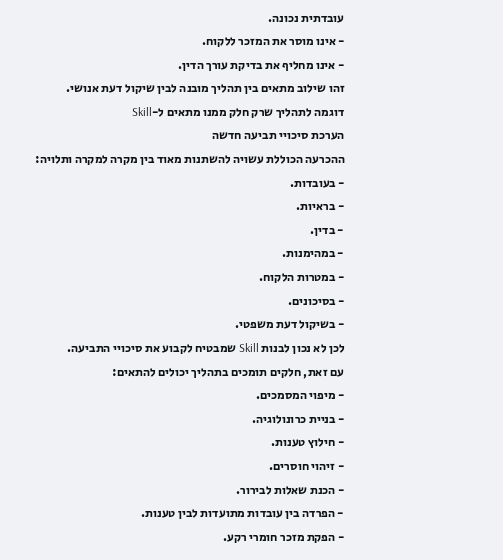עובדתית נכונה.
- אינו מוסר את המזכר ללקוח.
- אינו מחליף את בדיקת עורך הדין.
זהו שילוב מתאים בין תהליך מובנה לבין שיקול דעת אנושי.
דוגמה לתהליך שרק חלק ממנו מתאים ל-Skill
הערכת סיכויי תביעה חדשה
ההכרעה הכוללת עשויה להשתנות מאוד בין מקרה למקרה ותלויה:
- בעובדות.
- בראיות.
- בדין.
- במהימנות.
- במטרות הלקוח.
- בסיכונים.
- בשיקול דעת משפטי.
לכן לא נכון לבנות Skill שמבטיח לקבוע את סיכויי התביעה.
עם זאת, חלקים תומכים בתהליך יכולים להתאים:
- מיפוי המסמכים.
- בניית כרונולוגיה.
- חילוץ טענות.
- זיהוי חוסרים.
- הכנת שאלות לבירור.
- הפרדה בין עובדות מתועדות לבין טענות.
- הפקת מזכר חומרי רקע.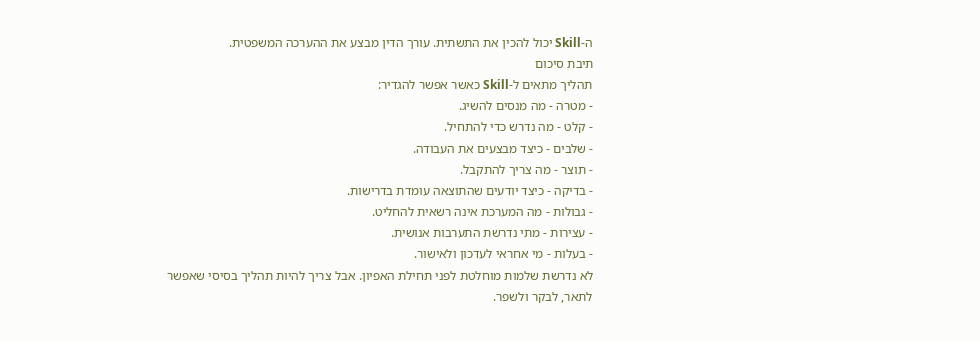ה-Skill יכול להכין את התשתית. עורך הדין מבצע את ההערכה המשפטית.
תיבת סיכום
תהליך מתאים ל-Skill כאשר אפשר להגדיר:
- מטרה - מה מנסים להשיג.
- קלט - מה נדרש כדי להתחיל.
- שלבים - כיצד מבצעים את העבודה.
- תוצר - מה צריך להתקבל.
- בדיקה - כיצד יודעים שהתוצאה עומדת בדרישות.
- גבולות - מה המערכת אינה רשאית להחליט.
- עצירות - מתי נדרשת התערבות אנושית.
- בעלות - מי אחראי לעדכון ולאישור.
לא נדרשת שלמות מוחלטת לפני תחילת האפיון. אבל צריך להיות תהליך בסיסי שאפשר לתאר, לבקר ולשפר.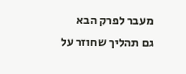מעבר לפרק הבא
גם תהליך שחוזר על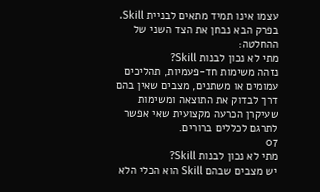עצמו אינו תמיד מתאים לבניית Skill.
בפרק הבא נבחן את הצד השני של ההחלטה:
מתי לא נכון לבנות Skill?
נזהה משימות חד-פעמיות, תהליכים עמומים או משתנים, מצבים שאין בהם דרך לבדוק את התוצאה ומשימות שעיקרן הכרעה מקצועית שאי אפשר לתרגם לכללים ברורים.
07
מתי לא נכון לבנות Skill?
יש מצבים שבהם Skill הוא הכלי הלא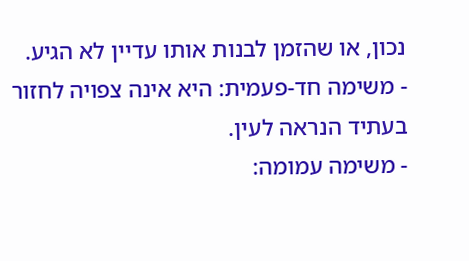נכון, או שהזמן לבנות אותו עדיין לא הגיע.
- משימה חד-פעמית: היא אינה צפויה לחזור בעתיד הנראה לעין.
- משימה עמומה: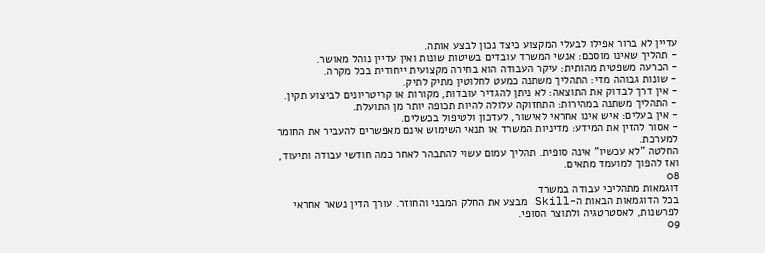עדיין לא ברור אפילו לבעלי המקצוע כיצד נכון לבצע אותה.
- תהליך שאינו מוסכם: אנשי המשרד עובדים בשיטות שונות ואין עדיין נוהל מאושר.
- הכרעה משפטית מהותית: עיקר העבודה הוא בחירה מקצועית ייחודית בכל מקרה.
- שונות גבוהה מדי: התהליך משתנה כמעט לחלוטין מתיק לתיק.
- אין דרך לבדוק את התוצאה: לא ניתן להגדיר עובדות, מקורות או קריטריונים לביצוע תקין.
- התהליך משתנה במהירות: התחזוקה עלולה להיות תכופה יותר מן התועלת.
- אין בעלים: איש אינו אחראי לאישור, לעדכון ולטיפול בכשלים.
- אסור להזין את המידע: מדיניות המשרד או תנאי השימוש אינם מאפשרים להעביר את החומר למערכת.
החלטה "לא עכשיו" אינה סופית. תהליך עמום עשוי להתבהר לאחר כמה חודשי עבודה ותיעוד, ואז להפוך למועמד מתאים.
08
דוגמאות מתהליכי עבודה במשרד
בכל הדוגמאות הבאות ה-Skill מבצע את החלק המבני והחוזר. עורך הדין נשאר אחראי לפרשנות, לאסטרטגיה ולתוצר הסופי.
09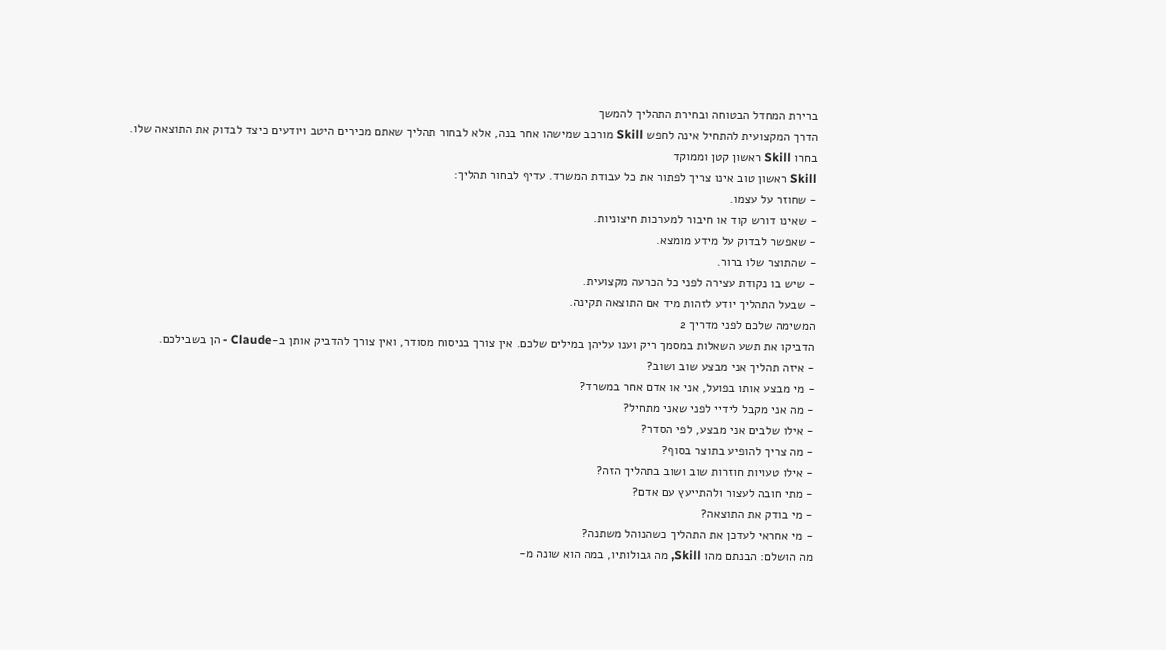ברירת המחדל הבטוחה ובחירת התהליך להמשך
הדרך המקצועית להתחיל אינה לחפש Skill מורכב שמישהו אחר בנה, אלא לבחור תהליך שאתם מכירים היטב ויודעים כיצד לבדוק את התוצאה שלו.
בחרו Skill ראשון קטן וממוקד
Skill ראשון טוב אינו צריך לפתור את כל עבודת המשרד. עדיף לבחור תהליך:
- שחוזר על עצמו.
- שאינו דורש קוד או חיבור למערכות חיצוניות.
- שאפשר לבדוק על מידע מומצא.
- שהתוצר שלו ברור.
- שיש בו נקודת עצירה לפני כל הכרעה מקצועית.
- שבעל התהליך יודע לזהות מיד אם התוצאה תקינה.
המשימה שלכם לפני מדריך 2
הדביקו את תשע השאלות במסמך ריק וענו עליהן במילים שלכם. אין צורך בניסוח מסודר, ואין צורך להדביק אותן ב-Claude - הן בשבילכם.
- איזה תהליך אני מבצע שוב ושוב?
- מי מבצע אותו בפועל, אני או אדם אחר במשרד?
- מה אני מקבל לידיי לפני שאני מתחיל?
- אילו שלבים אני מבצע, לפי הסדר?
- מה צריך להופיע בתוצר בסוף?
- אילו טעויות חוזרות שוב ושוב בתהליך הזה?
- מתי חובה לעצור ולהתייעץ עם אדם?
- מי בודק את התוצאה?
- מי אחראי לעדכן את התהליך כשהנוהל משתנה?
מה הושלם: הבנתם מהו Skill, מה גבולותיו, במה הוא שונה מ-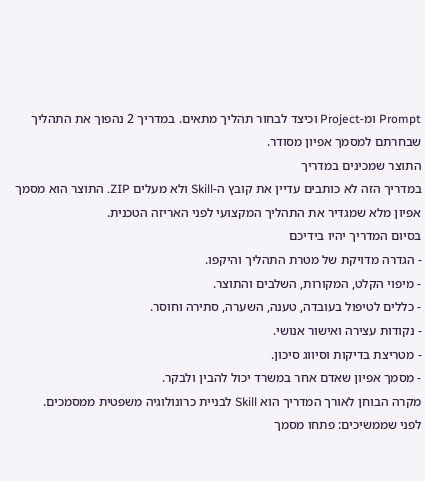Prompt ומ-Project וכיצד לבחור תהליך מתאים. במדריך 2 נהפוך את התהליך שבחרתם למסמך אפיון מסודר.
התוצר שמכינים במדריך
במדריך הזה לא כותבים עדיין את קובץ ה-Skill ולא מעלים ZIP. התוצר הוא מסמך אפיון מלא שמגדיר את התהליך המקצועי לפני האריזה הטכנית.
בסיום המדריך יהיו בידיכם
- הגדרה מדויקת של מטרת התהליך והיקפו.
- מיפוי הקלט, המקורות, השלבים והתוצר.
- כללים לטיפול בעובדה, טענה, השערה, סתירה וחוסר.
- נקודות עצירה ואישור אנושי.
- מטריצת בדיקות וסיווג סיכון.
- מסמך אפיון שאדם אחר במשרד יכול להבין ולבקר.
מקרה הבוחן לאורך המדריך הוא Skill לבניית כרונולוגיה משפטית ממסמכים.
לפני שממשיכים: פתחו מסמך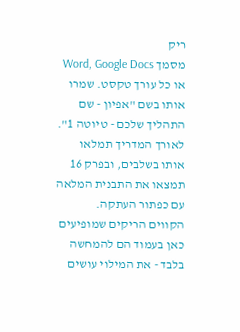ריק
מסמך Word, Google Docs או כל עורך טקסט. שמרו אותו בשם "אפיון - שם התהליך שלכם - טיוטה 1". לאורך המדריך תמלאו אותו בשלבים, ובפרק 16 תמצאו את התבנית המלאה עם כפתור העתקה.
הקווים הריקים שמופיעים כאן בעמוד הם להמחשה בלבד - את המילוי עושים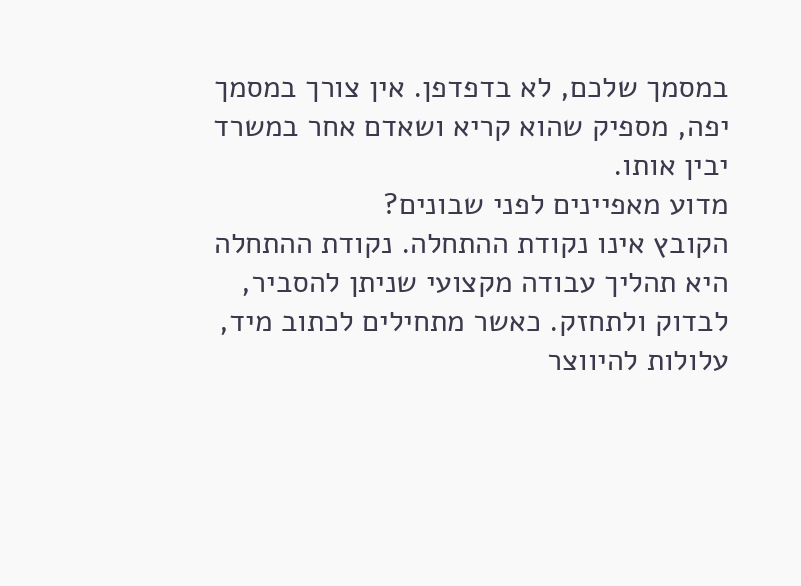במסמך שלכם, לא בדפדפן. אין צורך במסמך יפה, מספיק שהוא קריא ושאדם אחר במשרד יבין אותו.
מדוע מאפיינים לפני שבונים?
הקובץ אינו נקודת ההתחלה. נקודת ההתחלה היא תהליך עבודה מקצועי שניתן להסביר, לבדוק ולתחזק. כאשר מתחילים לכתוב מיד, עלולות להיווצר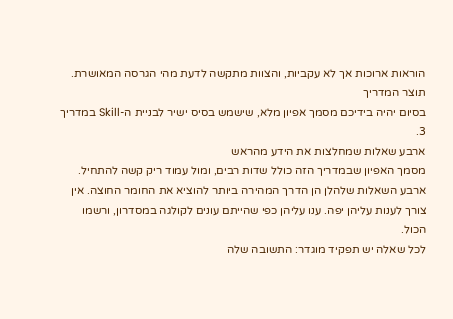הוראות ארוכות אך לא עקביות, והצוות מתקשה לדעת מהי הגרסה המאושרת.
תוצר המדריך
בסיום יהיה בידיכם מסמך אפיון מלא, שישמש בסיס ישיר לבניית ה-Skill במדריך 3.
ארבע שאלות שמחלצות את הידע מהראש
מסמך האפיון שבמדריך הזה כולל שדות רבים, ומול עמוד ריק קשה להתחיל. ארבע השאלות שלהלן הן הדרך המהירה ביותר להוציא את החומר החוצה. אין צורך לענות עליהן יפה. ענו עליהן כפי שהייתם עונים לקולגה במסדרון, ורשמו הכול.
לכל שאלה יש תפקיד מוגדר: התשובה שלה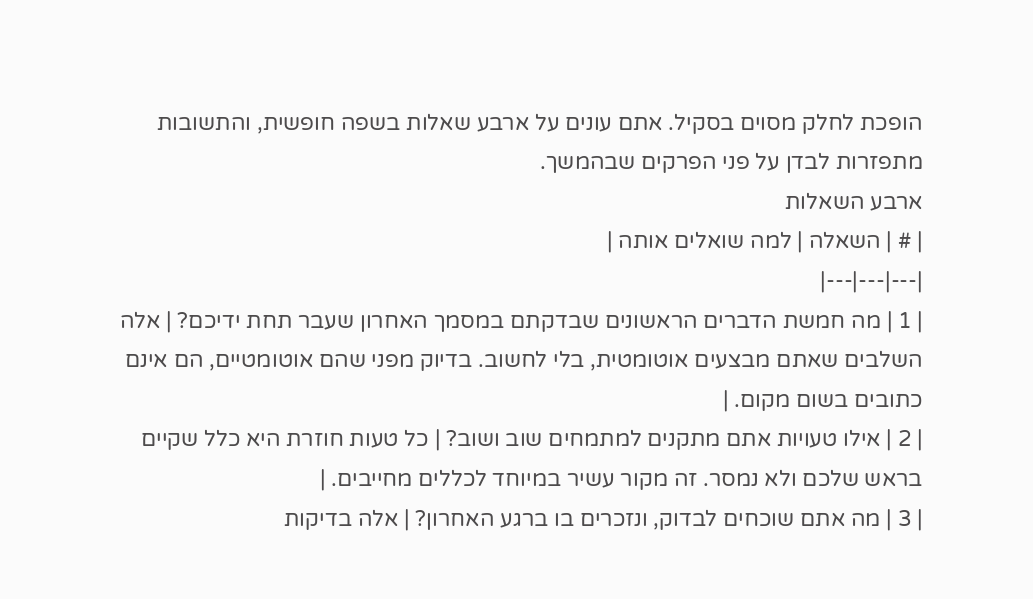הופכת לחלק מסוים בסקיל. אתם עונים על ארבע שאלות בשפה חופשית, והתשובות מתפזרות לבדן על פני הפרקים שבהמשך.
ארבע השאלות
| # | השאלה | למה שואלים אותה |
|---|---|---|
| 1 | מה חמשת הדברים הראשונים שבדקתם במסמך האחרון שעבר תחת ידיכם? | אלה השלבים שאתם מבצעים אוטומטית, בלי לחשוב. בדיוק מפני שהם אוטומטיים, הם אינם כתובים בשום מקום. |
| 2 | אילו טעויות אתם מתקנים למתמחים שוב ושוב? | כל טעות חוזרת היא כלל שקיים בראש שלכם ולא נמסר. זה מקור עשיר במיוחד לכללים מחייבים. |
| 3 | מה אתם שוכחים לבדוק, ונזכרים בו ברגע האחרון? | אלה בדיקות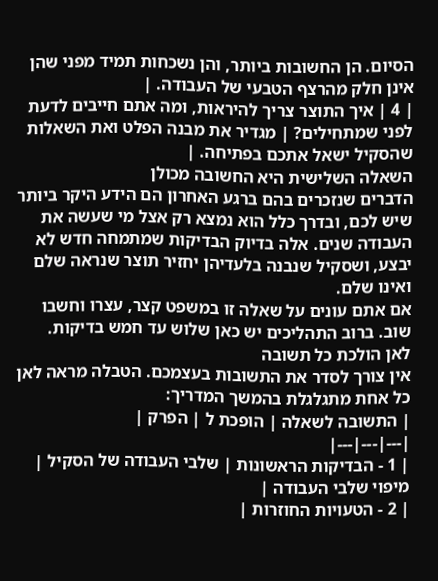הסיום. הן החשובות ביותר, והן נשכחות תמיד מפני שהן אינן חלק מהרצף הטבעי של העבודה. |
| 4 | איך התוצר צריך להיראות, ומה אתם חייבים לדעת לפני שמתחילים? | מגדיר את מבנה הפלט ואת השאלות שהסקיל ישאל אתכם בפתיחה. |
השאלה השלישית היא החשובה מכולן
הדברים שנזכרים בהם ברגע האחרון הם הידע היקר ביותר שיש לכם, ובדרך כלל הוא נמצא רק אצל מי שעשה את העבודה שנים. אלה בדיוק הבדיקות שמתמחה חדש לא יבצע, ושסקיל שנבנה בלעדיהן יחזיר תוצר שנראה שלם ואינו שלם.
אם אתם עונים על שאלה זו במשפט קצר, עצרו וחשבו שוב. ברוב התהליכים יש כאן שלוש עד חמש בדיקות.
לאן הולכת כל תשובה
אין צורך לסדר את התשובות בעצמכם. הטבלה מראה לאן כל אחת מתגלגלת בהמשך המדריך:
| התשובה לשאלה | הופכת ל | הפרק |
|---|---|---|
| 1 - הבדיקות הראשונות | שלבי העבודה של הסקיל | מיפוי שלבי העבודה |
| 2 - הטעויות החוזרות |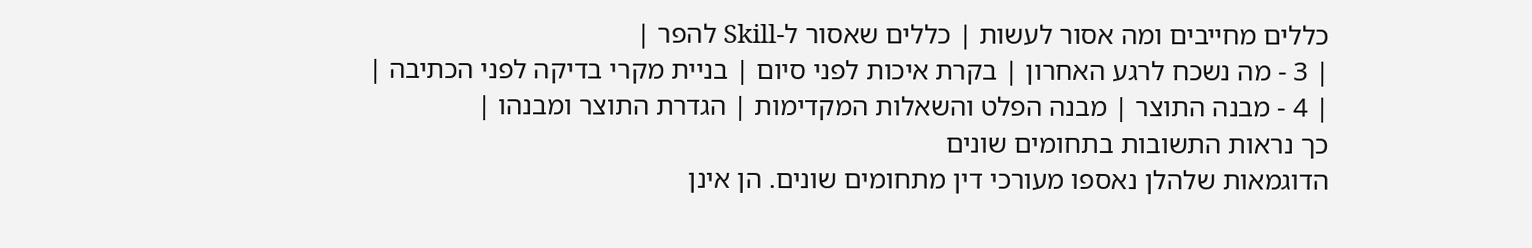כללים מחייבים ומה אסור לעשות | כללים שאסור ל-Skill להפר |
| 3 - מה נשכח לרגע האחרון | בקרת איכות לפני סיום | בניית מקרי בדיקה לפני הכתיבה |
| 4 - מבנה התוצר | מבנה הפלט והשאלות המקדימות | הגדרת התוצר ומבנהו |
כך נראות התשובות בתחומים שונים
הדוגמאות שלהלן נאספו מעורכי דין מתחומים שונים. הן אינן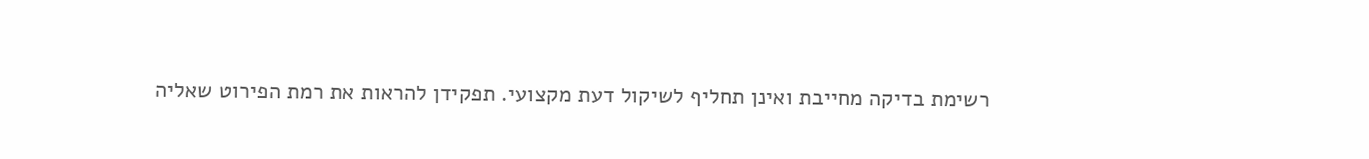רשימת בדיקה מחייבת ואינן תחליף לשיקול דעת מקצועי. תפקידן להראות את רמת הפירוט שאליה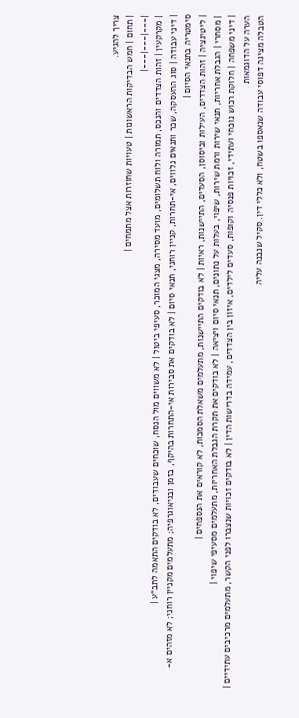צריך להגיע.
| תחום | חמש הבדיקות הראשונות | טעויות שחוזרות אצל מתמחים |
|---|---|---|
| מקרקעין | זהות הצדדים והנכס, תמורה ולוח תשלומים, מועד מסירה, מצגי המוכר, סעיפי ביטול | לא משווים מול הנסח, שוכחים שעבודים, לא בודקים התאמה לתב"ע |
| דיני עבודה | סוג ההעסקה, שכר ותנאים נלווים, אי-תחרות, קניין רוחני, תנאי סיום | לא בודקים את סבירות אי-התחרות בהיקף, בזמן ובגיאוגרפיה; מתעלמים מקניין רוחני; לא מזהים א-סימטריה בתנאי הסיום |
| ליטיגציה | זהות הצדדים, העילות וביסוסן, הסעדים, התיישנות, ראיות | לא בודקים התיישנות, מתעלמים משאלת הסמכות, לא קוראים את הנספחים |
| מסחרי | הגבלת אחריות, תנאי שירות ורמת שירות, שיפוי, בעלות על נתונים, תנאי סיום ויציאה | לא בודקים את תקרת הגבלת האחריות, מתעלמים מסעיפי שיפוי |
| דיני משפחה | חלוקת רכוש נוכחי ועתידי, זכויות פנסיה וקופות, סעדים לילדים, איזון בין הצדדים, עמידה בדרישות הדין | לא בודקים זכויות שנצברו לפני הקשר, מתעלמים מרכיבים עתידיים |
הערה על הדוגמאות
הטבלה מציגה דפוסי עבודה שנאספו בשטח, ולא כללי דין. סקיל שנבנה עליה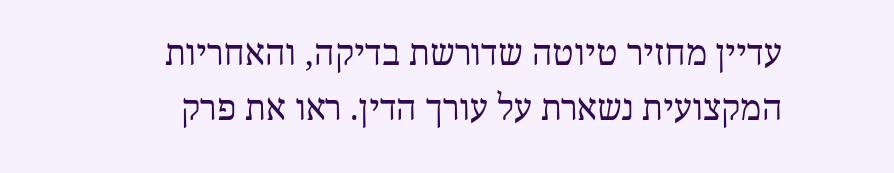עדיין מחזיר טיוטה שדורשת בדיקה, והאחריות המקצועית נשארת על עורך הדין. ראו את פרק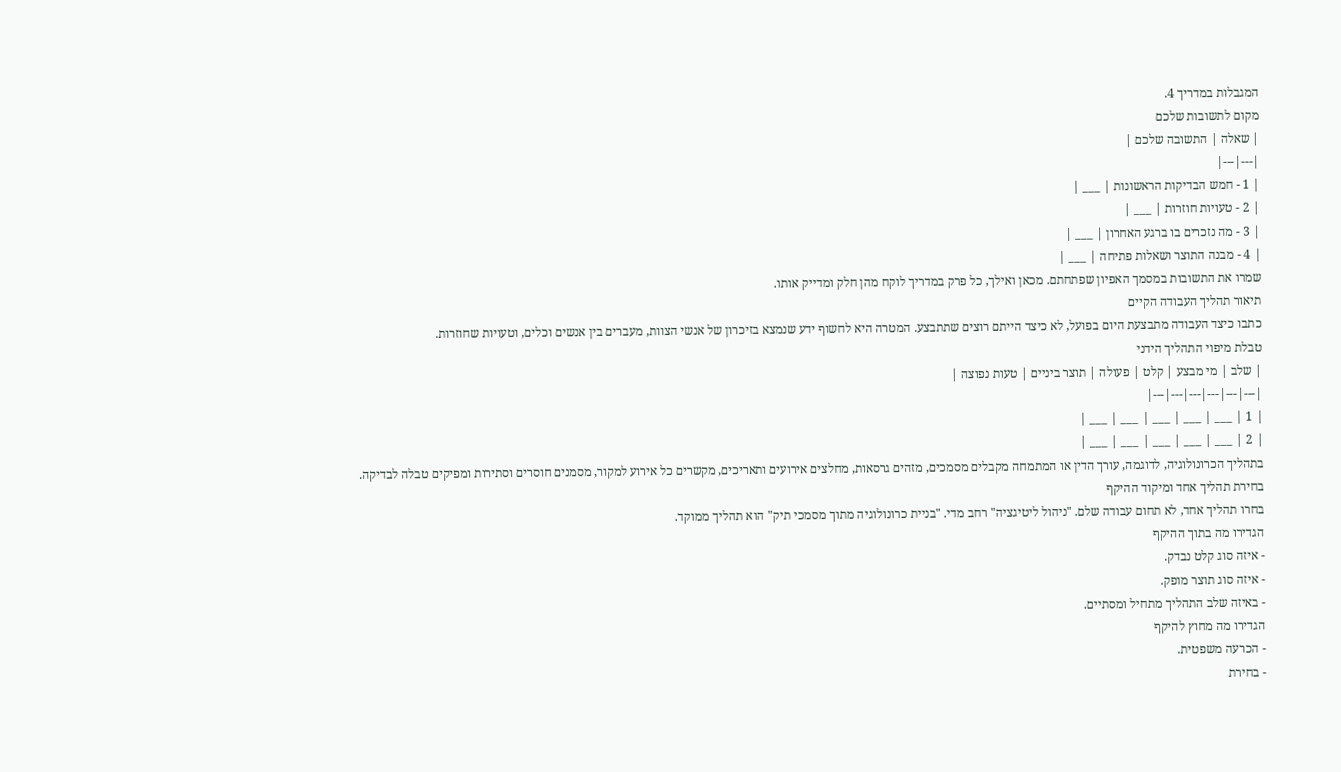המגבלות במדריך 4.
מקום לתשובות שלכם
| שאלה | התשובה שלכם |
|---|---|
| 1 - חמש הבדיקות הראשונות | ___ |
| 2 - טעויות חוזרות | ___ |
| 3 - מה נזכרים בו ברגע האחרון | ___ |
| 4 - מבנה התוצר ושאלות פתיחה | ___ |
שמרו את התשובות במסמך האפיון שפתחתם. מכאן ואילך, כל פרק במדריך לוקח מהן חלק ומדייק אותו.
תיאור תהליך העבודה הקיים
כתבו כיצד העבודה מתבצעת היום בפועל, לא כיצד הייתם רוצים שתתבצע. המטרה היא לחשוף ידע שנמצא בזיכרון של אנשי הצוות, מעברים בין אנשים וכלים, וטעויות שחוזרות.
טבלת מיפוי התהליך הידני
| שלב | מי מבצע | קלט | פעולה | תוצר ביניים | טעות נפוצה |
|---|---|---|---|---|---|
| 1 | ___ | ___ | ___ | ___ | ___ |
| 2 | ___ | ___ | ___ | ___ | ___ |
בתהליך הכרונולוגיה, לדוגמה, עורך הדין או המתמחה מקבלים מסמכים, מזהים גרסאות, מחלצים אירועים ותאריכים, מקשרים כל אירוע למקור, מסמנים חוסרים וסתירות ומפיקים טבלה לבדיקה.
בחירת תהליך אחד ומיקוד ההיקף
בחרו תהליך אחד, לא תחום עבודה שלם. "ניהול ליטיגציה" רחב מדי. "בניית כרונולוגיה מתוך מסמכי תיק" הוא תהליך ממוקד.
הגדירו מה בתוך ההיקף
- איזה סוג קלט נבדק.
- איזה סוג תוצר מופק.
- באיזה שלב התהליך מתחיל ומסתיים.
הגדירו מה מחוץ להיקף
- הכרעה משפטית.
- בחירת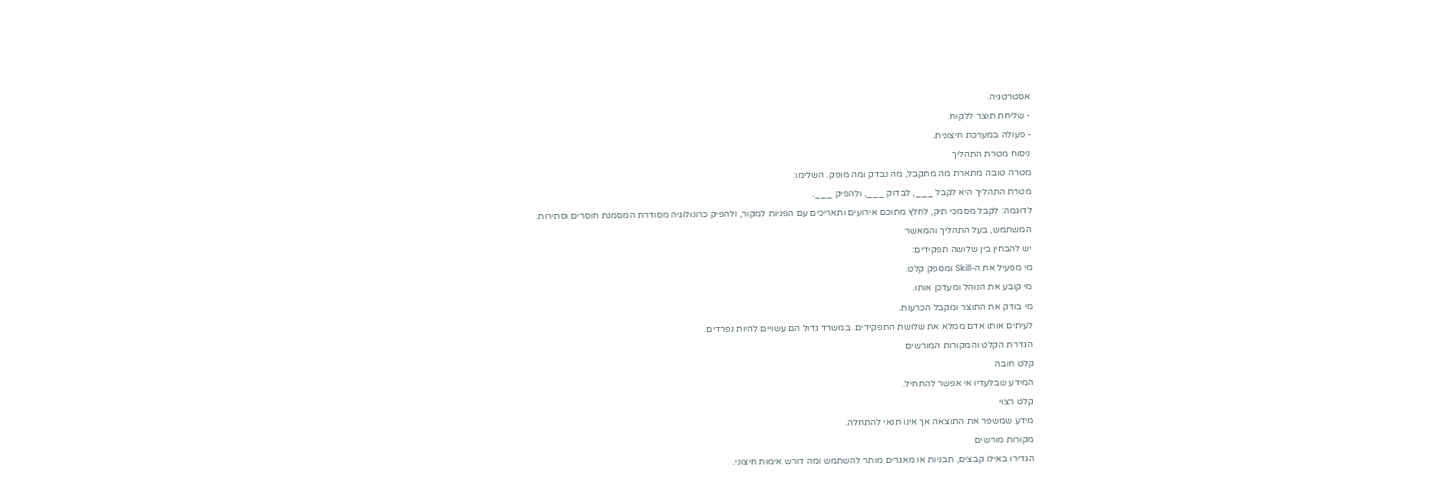אסטרטגיה.
- שליחת תוצר ללקוח.
- פעולה במערכת חיצונית.
ניסוח מטרת התהליך
מטרה טובה מתארת מה מתקבל, מה נבדק ומה מופק. השלימו:
מטרת התהליך היא לקבל ___, לבדוק ___, ולהפיק ___.
לדוגמה: לקבל מסמכי תיק, לחלץ מתוכם אירועים ותאריכים עם הפניות למקור, ולהפיק כרונולוגיה מסודרת המסמנת חוסרים וסתירות.
המשתמש, בעל התהליך והמאשר
יש להבחין בין שלושה תפקידים:
מי מפעיל את ה-Skill ומספק קלט.
מי קובע את הנוהל ומעדכן אותו.
מי בודק את התוצר ומקבל הכרעות.
לעיתים אותו אדם ממלא את שלושת התפקידים. במשרד גדול הם עשויים להיות נפרדים.
הגדרת הקלט והמקורות המורשים
קלט חובה
המידע שבלעדיו אי אפשר להתחיל.
קלט רצוי
מידע שמשפר את התוצאה אך אינו תנאי להתחלה.
מקורות מורשים
הגדירו באילו קבצים, תבניות או מאגרים מותר להשתמש ומה דורש אימות חיצוני.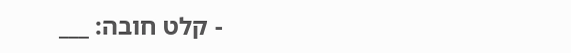- קלט חובה: ___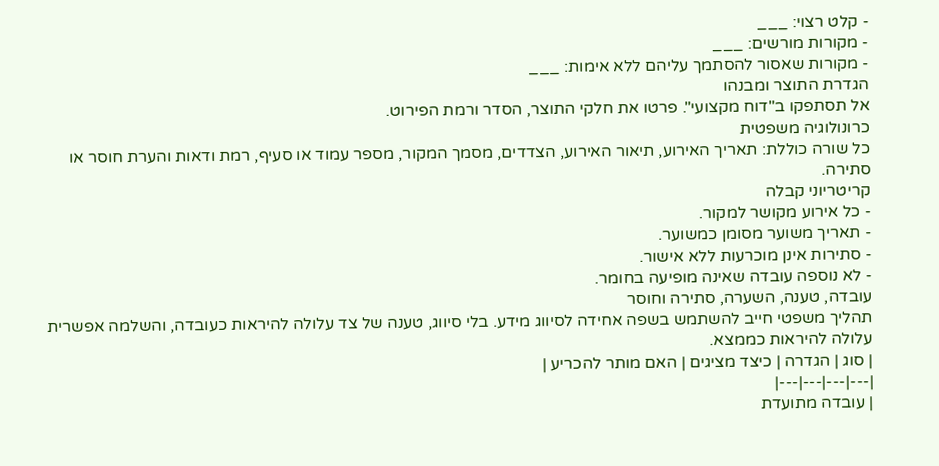- קלט רצוי: ___
- מקורות מורשים: ___
- מקורות שאסור להסתמך עליהם ללא אימות: ___
הגדרת התוצר ומבנהו
אל תסתפקו ב"דוח מקצועי". פרטו את חלקי התוצר, הסדר ורמת הפירוט.
כרונולוגיה משפטית
כל שורה כוללת: תאריך האירוע, תיאור האירוע, הצדדים, מסמך המקור, מספר עמוד או סעיף, רמת ודאות והערת חוסר או סתירה.
קריטריוני קבלה
- כל אירוע מקושר למקור.
- תאריך משוער מסומן כמשוער.
- סתירות אינן מוכרעות ללא אישור.
- לא נוספה עובדה שאינה מופיעה בחומר.
עובדה, טענה, השערה, סתירה וחוסר
תהליך משפטי חייב להשתמש בשפה אחידה לסיווג מידע. בלי סיווג, טענה של צד עלולה להיראות כעובדה, והשלמה אפשרית עלולה להיראות כממצא.
| סוג | הגדרה | כיצד מציגים | האם מותר להכריע |
|---|---|---|---|
| עובדה מתועדת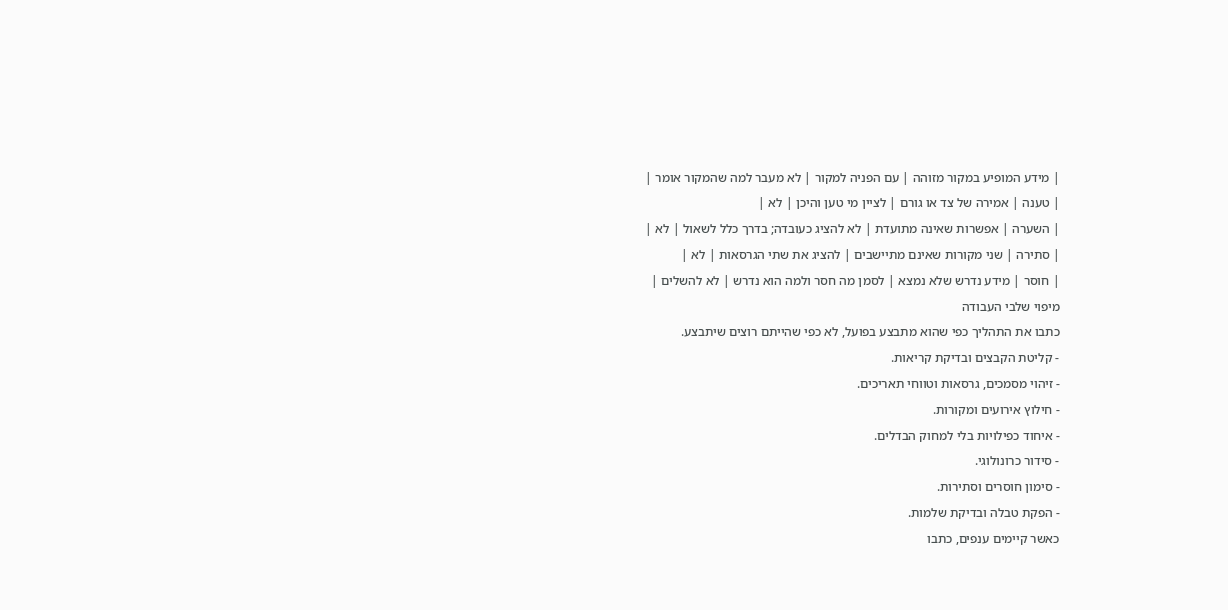| מידע המופיע במקור מזוהה | עם הפניה למקור | לא מעבר למה שהמקור אומר |
| טענה | אמירה של צד או גורם | לציין מי טען והיכן | לא |
| השערה | אפשרות שאינה מתועדת | לא להציג כעובדה; בדרך כלל לשאול | לא |
| סתירה | שני מקורות שאינם מתיישבים | להציג את שתי הגרסאות | לא |
| חוסר | מידע נדרש שלא נמצא | לסמן מה חסר ולמה הוא נדרש | לא להשלים |
מיפוי שלבי העבודה
כתבו את התהליך כפי שהוא מתבצע בפועל, לא כפי שהייתם רוצים שיתבצע.
- קליטת הקבצים ובדיקת קריאות.
- זיהוי מסמכים, גרסאות וטווחי תאריכים.
- חילוץ אירועים ומקורות.
- איחוד כפילויות בלי למחוק הבדלים.
- סידור כרונולוגי.
- סימון חוסרים וסתירות.
- הפקת טבלה ובדיקת שלמות.
כאשר קיימים ענפים, כתבו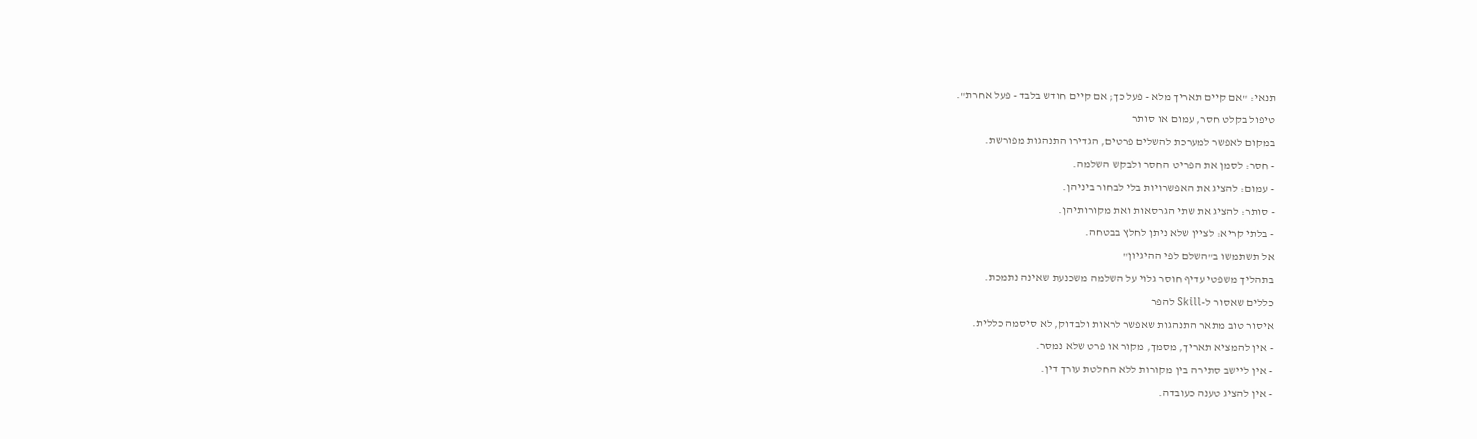תנאי: "אם קיים תאריך מלא - פעל כך; אם קיים חודש בלבד - פעל אחרת".
טיפול בקלט חסר, עמום או סותר
במקום לאפשר למערכת להשלים פרטים, הגדירו התנהגות מפורשת.
- חסר: לסמן את הפריט החסר ולבקש השלמה.
- עמום: להציג את האפשרויות בלי לבחור ביניהן.
- סותר: להציג את שתי הגרסאות ואת מקורותיהן.
- בלתי קריא: לציין שלא ניתן לחלץ בבטחה.
אל תשתמשו ב"השלם לפי ההיגיון"
בתהליך משפטי עדיף חוסר גלוי על השלמה משכנעת שאינה נתמכת.
כללים שאסור ל-Skill להפר
איסור טוב מתאר התנהגות שאפשר לראות ולבדוק, לא סיסמה כללית.
- אין להמציא תאריך, מסמך, מקור או פרט שלא נמסר.
- אין ליישב סתירה בין מקורות ללא החלטת עורך דין.
- אין להציג טענה כעובדה.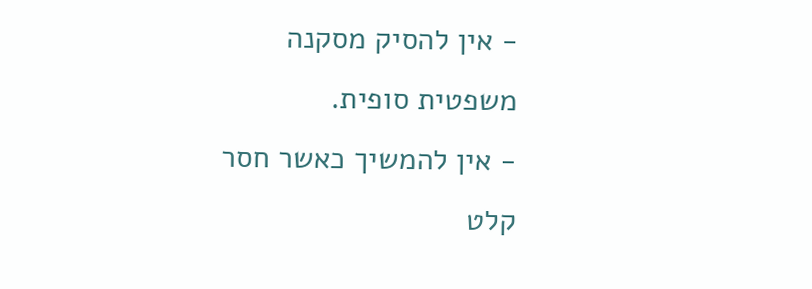- אין להסיק מסקנה משפטית סופית.
- אין להמשיך כאשר חסר קלט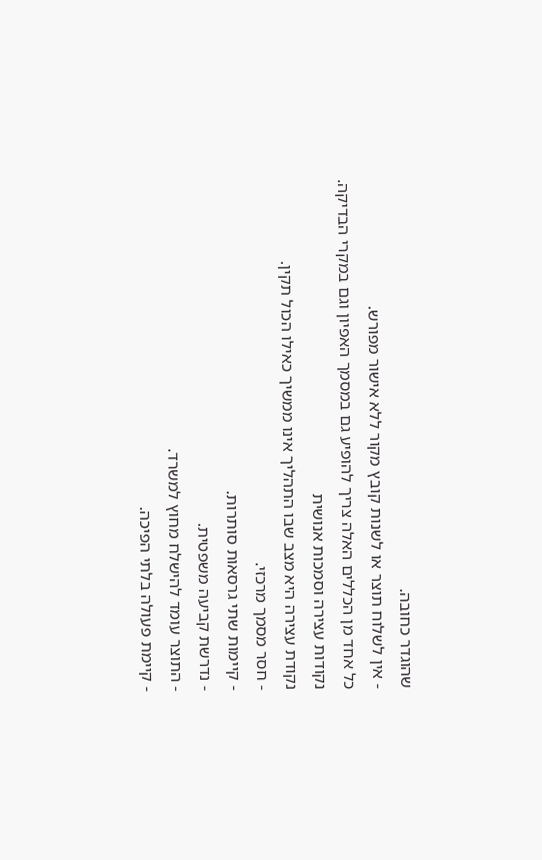שהוגדר כחובה.
- אין לשלוח תוצר או לשנות קובץ מקור ללא אישור מפורש.
כל אחד מן הכללים האלה צריך להופיע גם במסמך האפיון וגם במקרי הבדיקה.
נקודות עצירה וסמכות אנושית
נקודת עצירה היא מצב שבו התהליך אינו ממשיך כאילו הכול תקין.
- חסר מסמך מרכזי.
- קיימות שתי גרסאות סותרות.
- נדרשת קביעה משפטית.
- התוצר עומד להישלח מחוץ למשרד.
- קיימת פעולה בלתי הפיכה.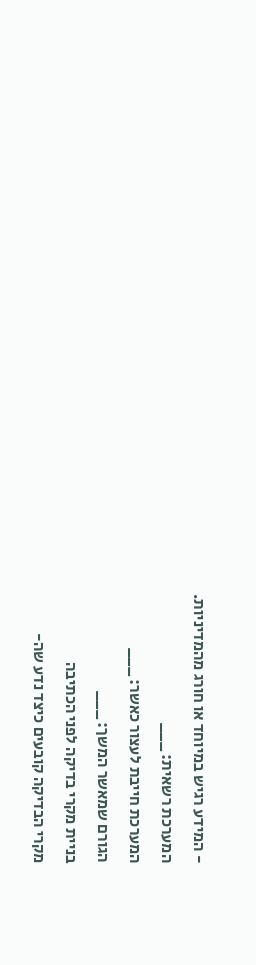- המידע רגיש במיוחד או חורג מהמדיניות.
המערכת רשאית: ___
המערכת חייבת לעצור כאשר: ___
הגורם שמאשר המשך: ___
בניית מקרי בדיקה לפני הכתיבה
מקרי הבדיקה קובעים כיצד נדע שה-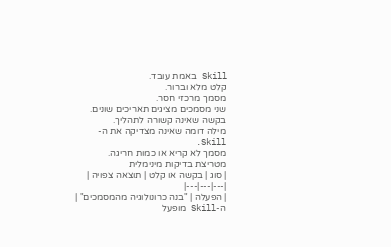Skill באמת עובד.
קלט מלא וברור.
מסמך מרכזי חסר.
שני מסמכים מציגים תאריכים שונים.
בקשה שאינה קשורה לתהליך.
מילה דומה שאינה מצדיקה את ה-Skill.
מסמך לא קריא או כמות חריגה.
מטריצת בדיקות מינימלית
| סוג | בקשה או קלט | תוצאה צפויה |
|---|---|---|
| הפעלה | "בנה כרונולוגיה מהמסמכים" | ה-Skill מופעל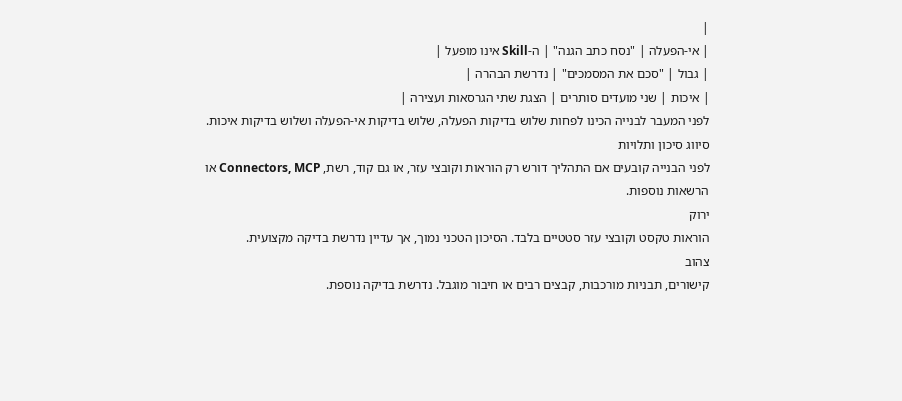|
| אי-הפעלה | "נסח כתב הגנה" | ה-Skill אינו מופעל |
| גבול | "סכם את המסמכים" | נדרשת הבהרה |
| איכות | שני מועדים סותרים | הצגת שתי הגרסאות ועצירה |
לפני המעבר לבנייה הכינו לפחות שלוש בדיקות הפעלה, שלוש בדיקות אי-הפעלה ושלוש בדיקות איכות.
סיווג סיכון ותלויות
לפני הבנייה קובעים אם התהליך דורש רק הוראות וקובצי עזר, או גם קוד, רשת, Connectors, MCP או הרשאות נוספות.
ירוק
הוראות טקסט וקובצי עזר סטטיים בלבד. הסיכון הטכני נמוך, אך עדיין נדרשת בדיקה מקצועית.
צהוב
קישורים, תבניות מורכבות, קבצים רבים או חיבור מוגבל. נדרשת בדיקה נוספת.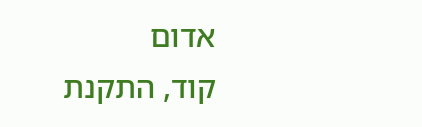אדום
קוד, התקנת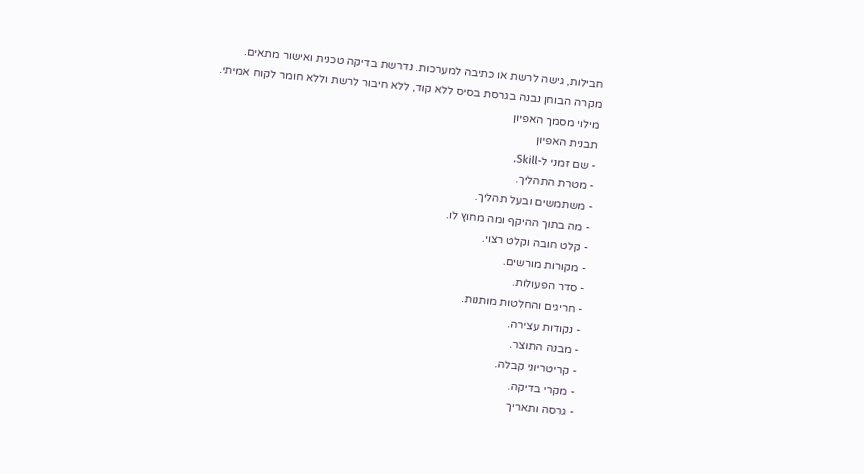חבילות, גישה לרשת או כתיבה למערכות. נדרשת בדיקה טכנית ואישור מתאים.
מקרה הבוחן נבנה בגרסת בסיס ללא קוד, ללא חיבור לרשת וללא חומר לקוח אמיתי.
מילוי מסמך האפיון
תבנית האפיון
- שם זמני ל-Skill.
- מטרת התהליך.
- משתמשים ובעל תהליך.
- מה בתוך ההיקף ומה מחוץ לו.
- קלט חובה וקלט רצוי.
- מקורות מורשים.
- סדר הפעולות.
- חריגים והחלטות מותנות.
- נקודות עצירה.
- מבנה התוצר.
- קריטריוני קבלה.
- מקרי בדיקה.
- גרסה ותאריך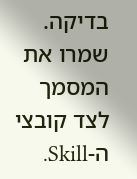בדיקה.
שמרו את המסמך לצד קובצי ה-Skill.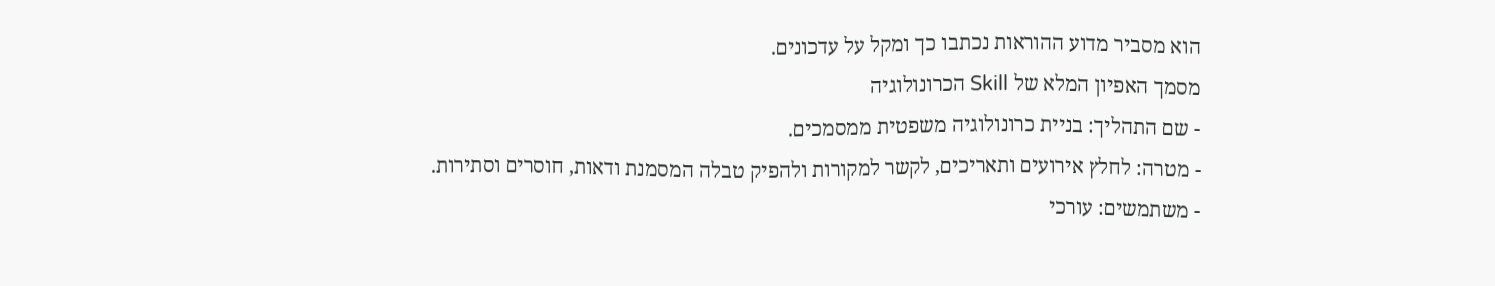הוא מסביר מדוע ההוראות נכתבו כך ומקל על עדכונים.
מסמך האפיון המלא של Skill הכרונולוגיה
- שם התהליך: בניית כרונולוגיה משפטית ממסמכים.
- מטרה: לחלץ אירועים ותאריכים, לקשר למקורות ולהפיק טבלה המסמנת ודאות, חוסרים וסתירות.
- משתמשים: עורכי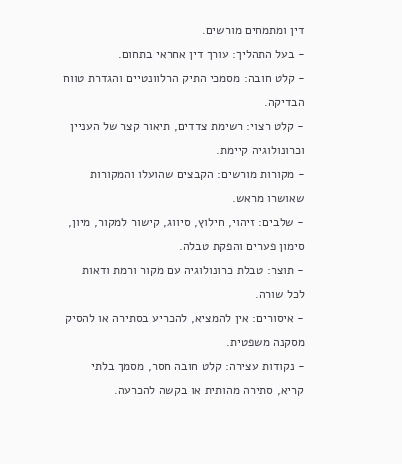דין ומתמחים מורשים.
- בעל התהליך: עורך דין אחראי בתחום.
- קלט חובה: מסמכי התיק הרלוונטיים והגדרת טווח הבדיקה.
- קלט רצוי: רשימת צדדים, תיאור קצר של העניין וכרונולוגיה קיימת.
- מקורות מורשים: הקבצים שהועלו והמקורות שאושרו מראש.
- שלבים: זיהוי, חילוץ, סיווג, קישור למקור, מיון, סימון פערים והפקת טבלה.
- תוצר: טבלת כרונולוגיה עם מקור ורמת ודאות לכל שורה.
- איסורים: אין להמציא, להכריע בסתירה או להסיק מסקנה משפטית.
- נקודות עצירה: קלט חובה חסר, מסמך בלתי קריא, סתירה מהותית או בקשה להכרעה.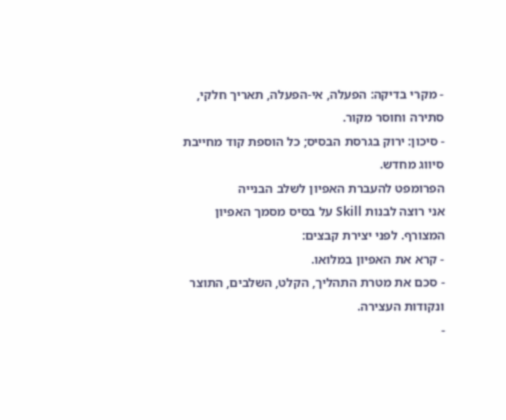- מקרי בדיקה: הפעלה, אי-הפעלה, תאריך חלקי, סתירה וחוסר מקור.
- סיכון: ירוק בגרסת הבסיס; כל הוספת קוד מחייבת סיווג מחדש.
הפרומפט להעברת האפיון לשלב הבנייה
אני רוצה לבנות Skill על בסיס מסמך האפיון המצורף. לפני יצירת קבצים:
- קרא את האפיון במלואו.
- סכם את מטרת התהליך, הקלט, השלבים, התוצר ונקודות העצירה.
-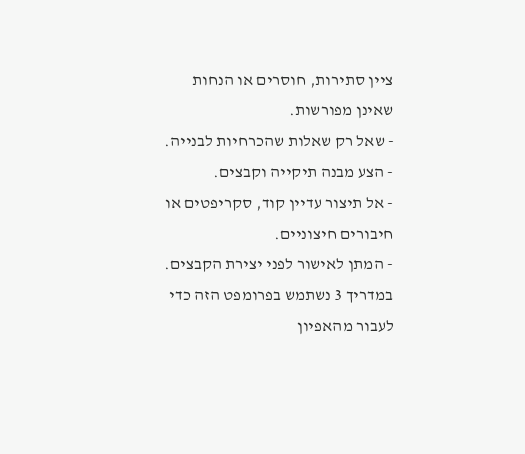ציין סתירות, חוסרים או הנחות שאינן מפורשות.
- שאל רק שאלות שהכרחיות לבנייה.
- הצע מבנה תיקייה וקבצים.
- אל תיצור עדיין קוד, סקריפטים או חיבורים חיצוניים.
- המתן לאישור לפני יצירת הקבצים.
במדריך 3 נשתמש בפרומפט הזה כדי לעבור מהאפיון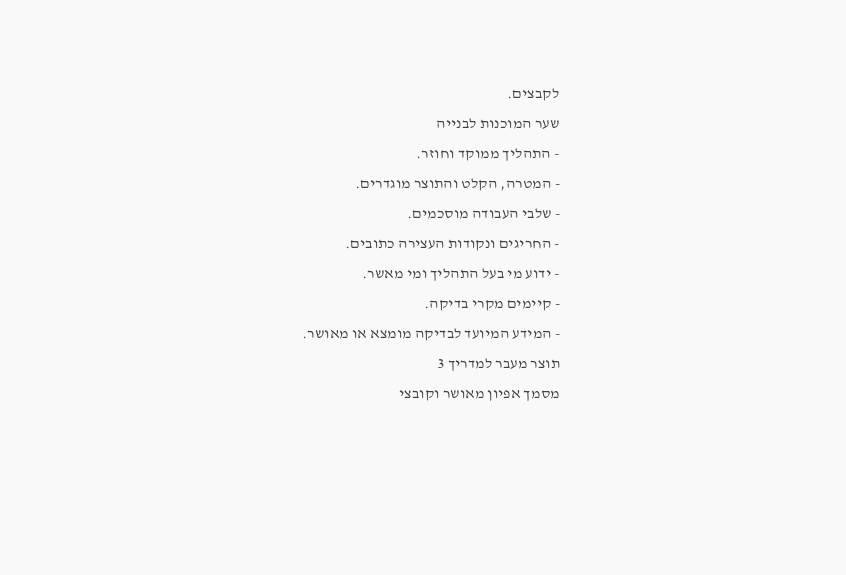לקבצים.
שער המוכנות לבנייה
- התהליך ממוקד וחוזר.
- המטרה, הקלט והתוצר מוגדרים.
- שלבי העבודה מוסכמים.
- החריגים ונקודות העצירה כתובים.
- ידוע מי בעל התהליך ומי מאשר.
- קיימים מקרי בדיקה.
- המידע המיועד לבדיקה מומצא או מאושר.
תוצר מעבר למדריך 3
מסמך אפיון מאושר וקובצי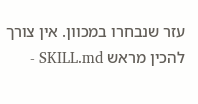עזר שנבחרו במכוון. אין צורך להכין מראש SKILL.md -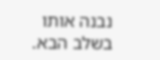נבנה אותו בשלב הבא.